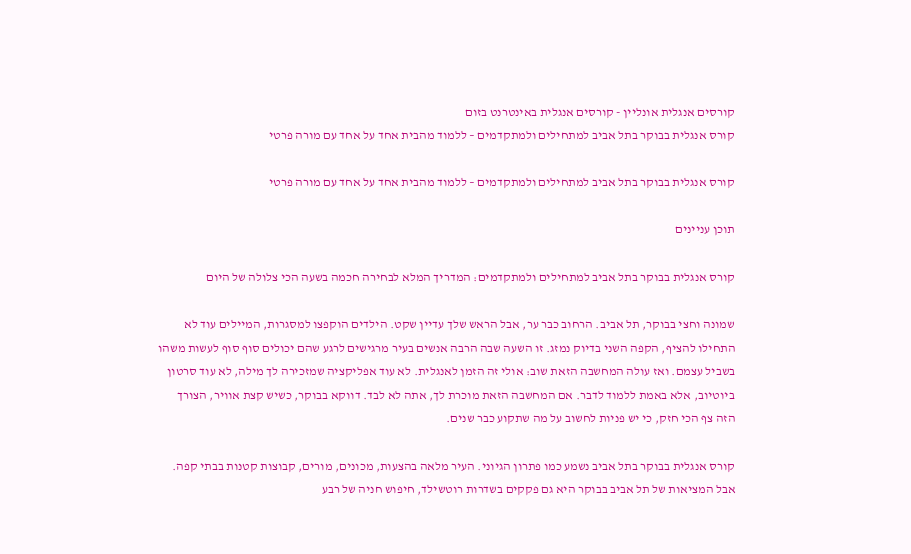קורסים אנגלית אונליין - קורסים אנגלית באינטרנט בזום
קורס אנגלית בבוקר בתל אביב למתחילים ולמתקדמים – ללמוד מהבית אחד על אחד עם מורה פרטי

קורס אנגלית בבוקר בתל אביב למתחילים ולמתקדמים – ללמוד מהבית אחד על אחד עם מורה פרטי

תוכן עניינים

קורס אנגלית בבוקר בתל אביב למתחילים ולמתקדמים: המדריך המלא לבחירה חכמה בשעה הכי צלולה של היום

שמונה וחצי בבוקר, תל אביב. הרחוב כבר ער, אבל הראש שלך עדיין שקט. הילדים הוקפצו למסגרות, המיילים עוד לא התחילו להציף, הקפה השני בדיוק נמזג. זו השעה שבה הרבה אנשים בעיר מרגישים לרגע שהם יכולים סוף סוף לעשות משהו בשביל עצמם. ואז עולה המחשבה הזאת שוב: אולי זה הזמן לאנגלית. לא עוד אפליקציה שמזכירה לך מילה, לא עוד סרטון ביוטיוב, אלא באמת ללמוד לדבר. אם המחשבה הזאת מוכרת לך, אתה לא לבד. דווקא בבוקר, כשיש קצת אוויר, הצורך הזה צף הכי חזק, כי יש פניות לחשוב על מה שתקוע כבר שנים.

קורס אנגלית בבוקר בתל אביב נשמע כמו פתרון הגיוני. העיר מלאה בהצעות, מכונים, מורים, קבוצות קטנות בבתי קפה. אבל המציאות של תל אביב בבוקר היא גם פקקים בשדרות רוטשילד, חיפוש חניה של רבע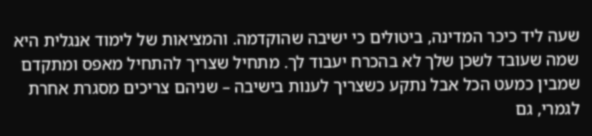שעה ליד כיכר המדינה, ביטולים כי ישיבה שהוקדמה. והמציאות של לימוד אנגלית היא שמה שעובד לשכן שלך לא בהכרח יעבוד לך. מתחיל שצריך להתחיל מאפס ומתקדם שמבין כמעט הכל אבל נתקע כשצריך לענות בישיבה – שניהם צריכים מסגרת אחרת לגמרי, גם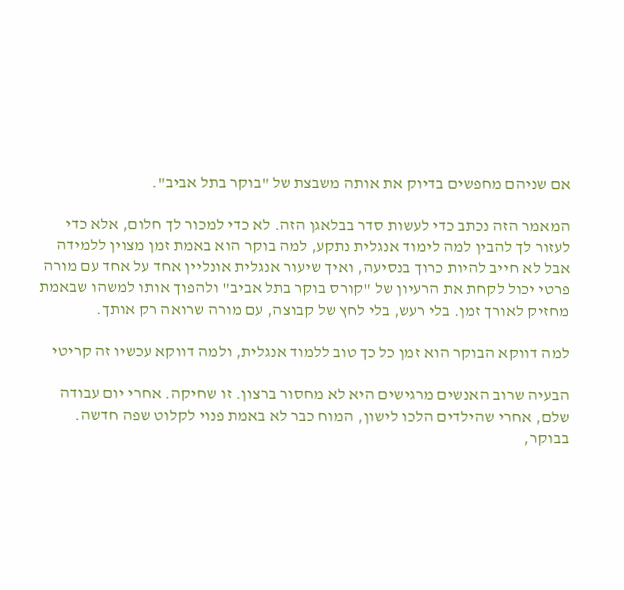אם שניהם מחפשים בדיוק את אותה משבצת של "בוקר בתל אביב".

המאמר הזה נכתב כדי לעשות סדר בבלאגן הזה. לא כדי למכור לך חלום, אלא כדי לעזור לך להבין למה לימוד אנגלית נתקע, למה בוקר הוא באמת זמן מצוין ללמידה אבל לא חייב להיות כרוך בנסיעה, ואיך שיעור אנגלית אונליין אחד על אחד עם מורה פרטי יכול לקחת את הרעיון של "קורס בוקר בתל אביב" ולהפוך אותו למשהו שבאמת מחזיק לאורך זמן. בלי רעש, בלי לחץ של קבוצה, עם מורה שרואה רק אותך.

למה דווקא הבוקר הוא זמן כל כך טוב ללמוד אנגלית, ולמה דווקא עכשיו זה קריטי

הבעיה שרוב האנשים מרגישים היא לא מחסור ברצון. זו שחיקה. אחרי יום עבודה שלם, אחרי שהילדים הלכו לישון, המוח כבר לא באמת פנוי לקלוט שפה חדשה. בבוקר,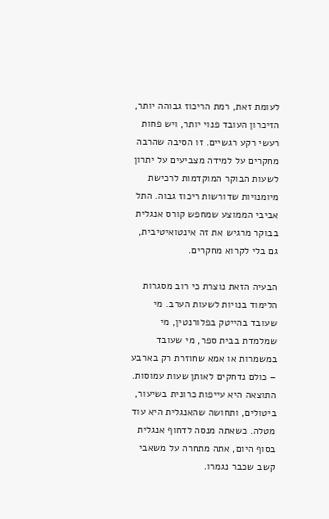לעומת זאת, רמת הריכוז גבוהה יותר, הזיכרון העובד פנוי יותר, ויש פחות רעשי רקע רגשיים. זו הסיבה שהרבה מחקרים על למידה מצביעים על יתרון לשעות הבוקר המוקדמות לרכישת מיומנויות שדורשות ריכוז גבוה. התל אביבי הממוצע שמחפש קורס אנגלית בבוקר מרגיש את זה אינטואיטיבית, גם בלי לקרוא מחקרים.

הבעיה הזאת נוצרת כי רוב מסגרות הלימוד בנויות לשעות הערב. מי שעובד בהייטק בפלורנטין, מי שמלמדת בבית ספר, מי שעובד במשמרות או אמא שחוזרת רק בארבע – כולם נדחקים לאותן שעות עמוסות. התוצאה היא עייפות כרונית בשיעור, ביטולים, ותחושה שהאנגלית היא עוד מטלה. כשאתה מנסה לדחוף אנגלית בסוף היום, אתה מתחרה על משאבי קשב שכבר נגמרו.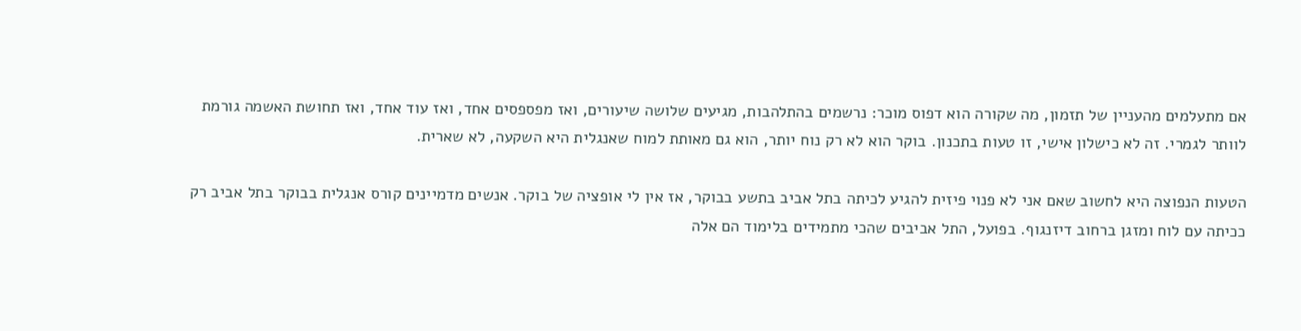אם מתעלמים מהעניין של תזמון, מה שקורה הוא דפוס מוכר: נרשמים בהתלהבות, מגיעים שלושה שיעורים, ואז מפספסים אחד, ואז עוד אחד, ואז תחושת האשמה גורמת לוותר לגמרי. זה לא כישלון אישי, זו טעות בתכנון. בוקר הוא לא רק נוח יותר, הוא גם מאותת למוח שאנגלית היא השקעה, לא שארית.

הטעות הנפוצה היא לחשוב שאם אני לא פנוי פיזית להגיע לכיתה בתל אביב בתשע בבוקר, אז אין לי אופציה של בוקר. אנשים מדמיינים קורס אנגלית בבוקר בתל אביב רק ככיתה עם לוח ומזגן ברחוב דיזנגוף. בפועל, התל אביבים שהכי מתמידים בלימוד הם אלה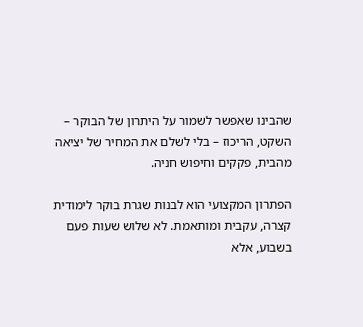שהבינו שאפשר לשמור על היתרון של הבוקר – השקט, הריכוז – בלי לשלם את המחיר של יציאה מהבית, פקקים וחיפוש חניה.

הפתרון המקצועי הוא לבנות שגרת בוקר לימודית קצרה, עקבית ומותאמת. לא שלוש שעות פעם בשבוע, אלא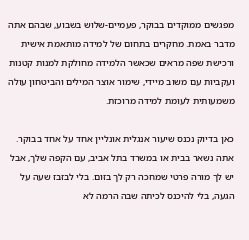מפגשים ממוקדים בבוקר, פעמיים-שלוש בשבוע, שבהם אתה מדבר באמת. מחקרים בתחום של למידה מותאמת אישית ורכישת שפה מראים שכאשר הלמידה מחולקת למנות קטנות ועקביות עם משוב מיידי, שימור אוצר המילים והביטחון עולה משמעותית לעומת למידה מרוכזת.

כאן בדיוק נכנס שיעור אנגלית אונליין אחד על אחד בבוקר. אתה נשאר בבית או במשרד בתל אביב, עם הקפה שלך, אבל יש לך מורה פרטי שמחכה רק לך בזום. בלי לבזבז שעה על הגעה, בלי להיכנס לכיתה שבה הרמה לא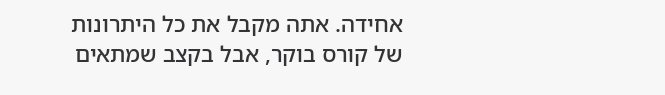אחידה. אתה מקבל את כל היתרונות של קורס בוקר, אבל בקצב שמתאים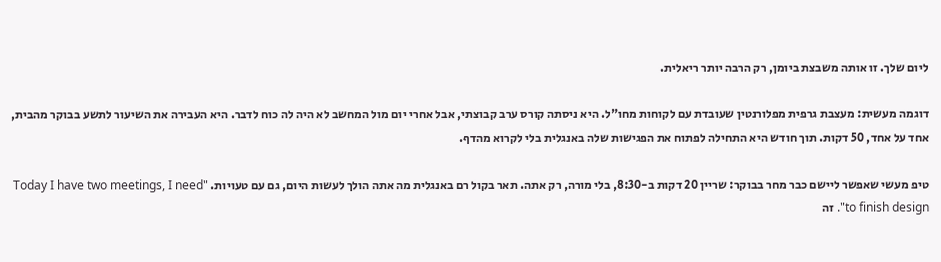ליום שלך. זו אותה משבצת ביומן, רק הרבה יותר ריאלית.

דוגמה מעשית: מעצבת גרפית מפלורנטין שעובדת עם לקוחות מחו"ל. היא ניסתה קורס ערב קבוצתי, אבל אחרי יום מול המחשב לא היה לה כוח לדבר. היא העבירה את השיעור לתשע בבוקר מהבית, אחד על אחד, 50 דקות. תוך חודש היא התחילה לפתוח את הפגישות שלה באנגלית בלי לקרוא מהדף.

טיפ מעשי שאפשר ליישם כבר מחר בבוקר: שריין 20 דקות ב-8:30, בלי מורה, רק אתה. תאר בקול רם באנגלית מה אתה הולך לעשות היום, גם עם טעויות. "Today I have two meetings, I need to finish design". זה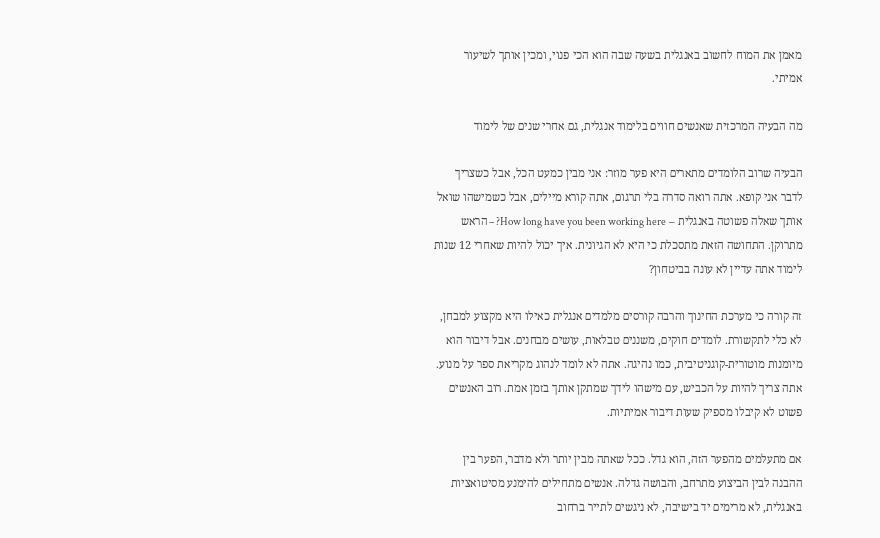מאמן את המוח לחשוב באנגלית בשעה שבה הוא הכי פנוי, ומכין אותך לשיעור אמיתי.

מה הבעיה המרכזית שאנשים חווים בלימוד אנגלית, גם אחרי שנים של לימוד

הבעיה שרוב הלומדים מתארים היא פער מוזר: אני מבין כמעט הכל, אבל כשצריך לדבר אני קופא. אתה רואה סדרה בלי תרגום, אתה קורא מיילים, אבל כשמישהו שואל אותך שאלה פשוטה באנגלית – How long have you been working here? – הראש מתרוקן. התחושה הזאת מתסכלת כי היא לא הגיונית. איך יכול להיות שאחרי 12 שנות לימוד אתה עדיין לא עונה בביטחון?

זה קורה כי מערכת החינוך והרבה קורסים מלמדים אנגלית כאילו היא מקצוע למבחן, לא כלי לתקשורת. לומדים חוקים, משננים טבלאות, עושים מבחנים. אבל דיבור הוא מיומנות מוטורית-קוגניטיבית, כמו נהיגה. אתה לא לומד לנהוג מקריאת ספר על מנוע. אתה צריך להיות על הכביש, עם מישהו לידך שמתקן אותך בזמן אמת. רוב האנשים פשוט לא קיבלו מספיק שעות דיבור אמיתיות.

אם מתעלמים מהפער הזה, הוא גדל. ככל שאתה מבין יותר ולא מדבר, הפער בין ההבנה לבין הביצוע מתרחב, והבושה גדלה. אנשים מתחילים להימנע מסיטואציות באנגלית, לא מרימים יד בישיבה, לא ניגשים לתייר ברחוב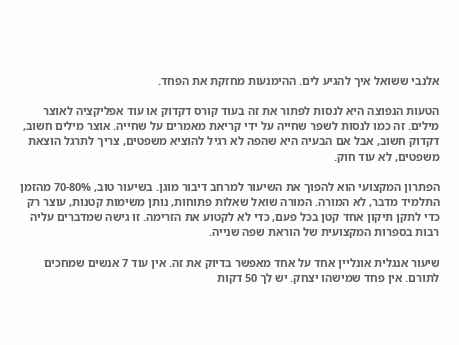אלנבי ששואל איך להגיע לים. ההימנעות מחזקת את הפחד.

הטעות הנפוצה היא לנסות לפתור את זה בעוד קורס דקדוק או עוד אפליקציה לאוצר מילים. זה כמו לנסות לשפר שחייה על ידי קריאת מאמרים על שחייה. אוצר מילים חשוב, דקדוק חשוב, אבל אם הבעיה היא שהפה לא רגיל להוציא משפטים, צריך לתרגל הוצאת משפטים, לא עוד חוק.

הפתרון המקצועי הוא להפוך את השיעור למרחב דיבור מוגן. בשיעור טוב, 70-80% מהזמן התלמיד מדבר, לא המורה. המורה שואל שאלות פתוחות, נותן משימות קטנות, עוצר רק כדי לתקן תיקון אחד קטן בכל פעם, כדי לא לקטוע את הזרימה. זו גישה שמדברים עליה רבות בספרות המקצועית של הוראת שפה שנייה.

שיעור אנגלית אונליין אחד על אחד מאפשר בדיוק את זה. אין עוד 7 אנשים שמחכים לתורם. אין פחד שמישהו יצחק. יש לך 50 דקות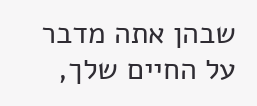שבהן אתה מדבר על החיים שלך,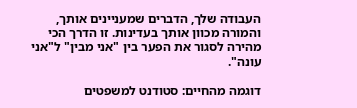העבודה שלך, הדברים שמעניינים אותך, והמורה מכוון אותך בעדינות. זו הדרך הכי מהירה לסגור את הפער בין "אני מבין" ל"אני עונה".

דוגמה מהחיים: סטודנט למשפטים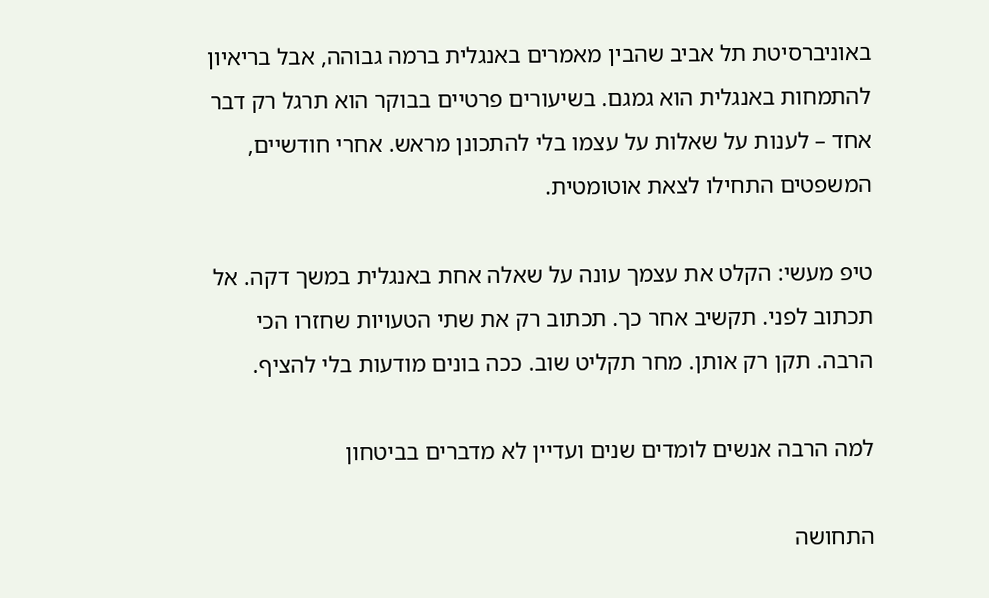באוניברסיטת תל אביב שהבין מאמרים באנגלית ברמה גבוהה, אבל בריאיון להתמחות באנגלית הוא גמגם. בשיעורים פרטיים בבוקר הוא תרגל רק דבר אחד – לענות על שאלות על עצמו בלי להתכונן מראש. אחרי חודשיים, המשפטים התחילו לצאת אוטומטית.

טיפ מעשי: הקלט את עצמך עונה על שאלה אחת באנגלית במשך דקה. אל תכתוב לפני. תקשיב אחר כך. תכתוב רק את שתי הטעויות שחזרו הכי הרבה. תקן רק אותן. מחר תקליט שוב. ככה בונים מודעות בלי להציף.

למה הרבה אנשים לומדים שנים ועדיין לא מדברים בביטחון

התחושה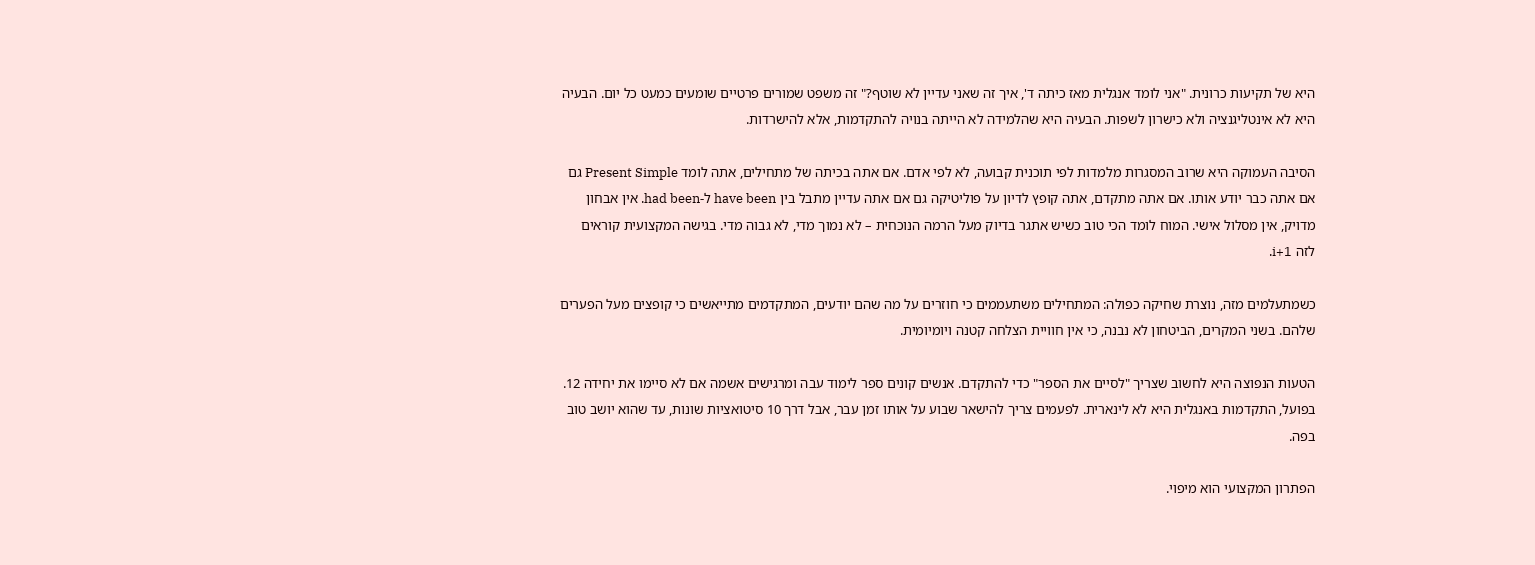היא של תקיעות כרונית. "אני לומד אנגלית מאז כיתה ד', איך זה שאני עדיין לא שוטף?" זה משפט שמורים פרטיים שומעים כמעט כל יום. הבעיה היא לא אינטליגנציה ולא כישרון לשפות. הבעיה היא שהלמידה לא הייתה בנויה להתקדמות, אלא להישרדות.

הסיבה העמוקה היא שרוב המסגרות מלמדות לפי תוכנית קבועה, לא לפי אדם. אם אתה בכיתה של מתחילים, אתה לומד Present Simple גם אם אתה כבר יודע אותו. אם אתה מתקדם, אתה קופץ לדיון על פוליטיקה גם אם אתה עדיין מתבל בין have been ל-had been. אין אבחון מדויק, אין מסלול אישי. המוח לומד הכי טוב כשיש אתגר בדיוק מעל הרמה הנוכחית – לא נמוך מדי, לא גבוה מדי. בגישה המקצועית קוראים לזה i+1.

כשמתעלמים מזה, נוצרת שחיקה כפולה: המתחילים משתעממים כי חוזרים על מה שהם יודעים, המתקדמים מתייאשים כי קופצים מעל הפערים שלהם. בשני המקרים, הביטחון לא נבנה, כי אין חוויית הצלחה קטנה ויומיומית.

הטעות הנפוצה היא לחשוב שצריך "לסיים את הספר" כדי להתקדם. אנשים קונים ספר לימוד עבה ומרגישים אשמה אם לא סיימו את יחידה 12. בפועל, התקדמות באנגלית היא לא לינארית. לפעמים צריך להישאר שבוע על אותו זמן עבר, אבל דרך 10 סיטואציות שונות, עד שהוא יושב טוב בפה.

הפתרון המקצועי הוא מיפוי.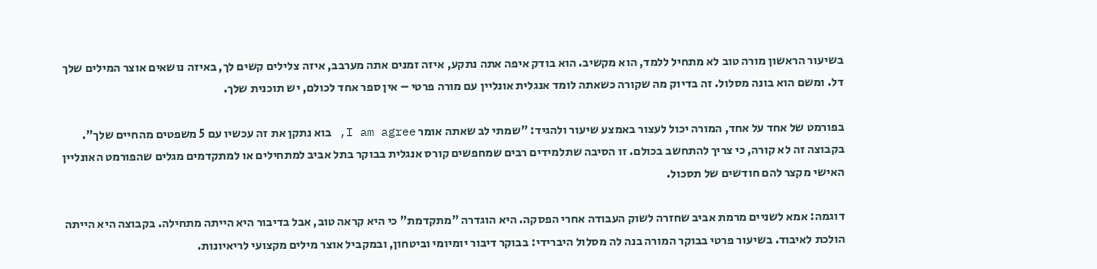בשיעור הראשון מורה טוב לא מתחיל ללמד, הוא מקשיב. הוא בודק איפה אתה נתקע, איזה זמנים אתה מערבב, איזה צלילים קשים לך, באיזה נושאים אוצר המילים שלך דל. ומשם הוא בונה מסלול. זה בדיוק מה שקורה כשאתה לומד אנגלית אונליין עם מורה פרטי – אין ספר אחד לכולם, יש תוכנית שלך.

בפורמט של אחד על אחד, המורה יכול לעצור באמצע שיעור ולהגיד: "שמתי לב שאתה אומר I am agree, בוא נתקן את זה עכשיו עם 5 משפטים מהחיים שלך". בקבוצה זה לא קורה, כי צריך להתחשב בכולם. זו הסיבה שתלמידים רבים שמחפשים קורס אנגלית בבוקר בתל אביב למתחילים או למתקדמים מגלים שהפורמט האונליין האישי מקצר להם חודשים של תסכול.

דוגמה: אמא לשניים מרמת אביב שחזרה לשוק העבודה אחרי הפסקה. היא הוגדרה "מתקדמת" כי היא קראה טוב, אבל בדיבור היא הייתה מתחילה. בקבוצה היא הייתה הולכת לאיבוד. בשיעור פרטי בבוקר המורה בנה לה מסלול היברידי: בבוקר דיבור יומיומי וביטחון, ובמקביל אוצר מילים מקצועי לריאיונות.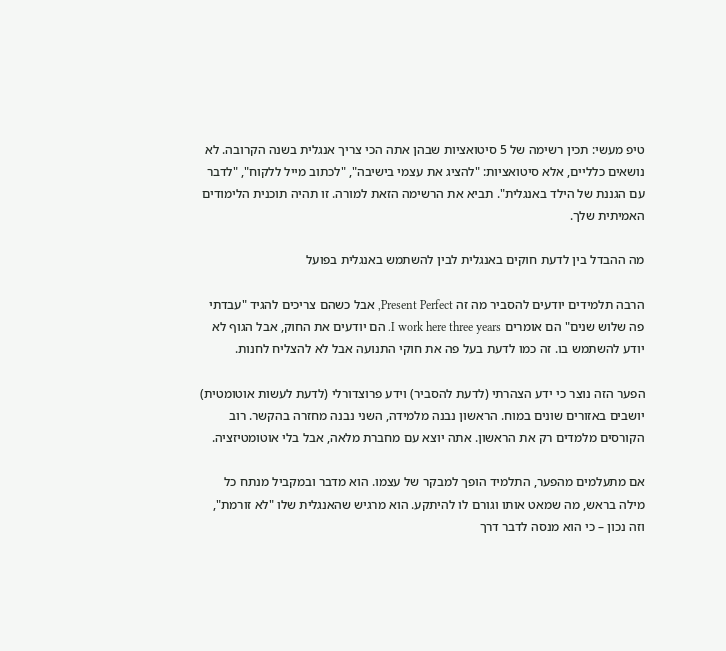טיפ מעשי: תכין רשימה של 5 סיטואציות שבהן אתה הכי צריך אנגלית בשנה הקרובה. לא נושאים כלליים, אלא סיטואציות: "להציג את עצמי בישיבה", "לכתוב מייל ללקוח", "לדבר עם הגננת של הילד באנגלית". תביא את הרשימה הזאת למורה. זו תהיה תוכנית הלימודים האמיתית שלך.

מה ההבדל בין לדעת חוקים באנגלית לבין להשתמש באנגלית בפועל

הרבה תלמידים יודעים להסביר מה זה Present Perfect, אבל כשהם צריכים להגיד "עבדתי פה שלוש שנים" הם אומרים I work here three years. הם יודעים את החוק, אבל הגוף לא יודע להשתמש בו. זה כמו לדעת בעל פה את חוקי התנועה אבל לא להצליח לחנות.

הפער הזה נוצר כי ידע הצהרתי (לדעת להסביר) וידע פרוצדורלי (לדעת לעשות אוטומטית) יושבים באזורים שונים במוח. הראשון נבנה מלמידה, השני נבנה מחזרה בהקשר. רוב הקורסים מלמדים רק את הראשון. אתה יוצא עם מחברת מלאה, אבל בלי אוטומטיזציה.

אם מתעלמים מהפער, התלמיד הופך למבקר של עצמו. הוא מדבר ובמקביל מנתח כל מילה בראש, מה שמאט אותו וגורם לו להיתקע. הוא מרגיש שהאנגלית שלו "לא זורמת", וזה נכון – כי הוא מנסה לדבר דרך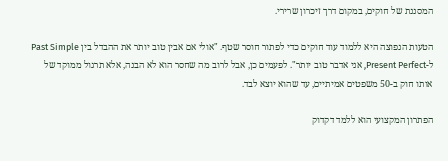המסננת של חוקים, במקום דרך זיכרון שרירי.

הטעות הנפוצה היא ללמוד עוד חוקים כדי לפתור חוסר שטף. "אולי אם אבין טוב יותר את ההבדל בין Past Simple ל-Present Perfect, אני אדבר טוב יותר". לפעמים כן, אבל לרוב מה שחסר הוא לא הבנה, אלא תרגול ממוקד של אותו חוק ב-50 משפטים אמיתיים, עד שהוא יוצא לבד.

הפתרון המקצועי הוא ללמד דקדוק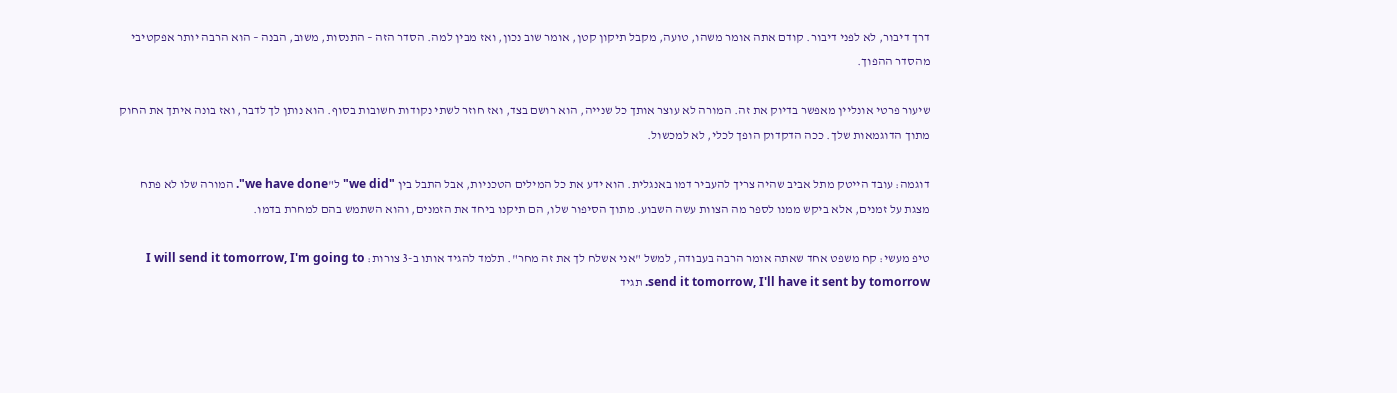דרך דיבור, לא לפני דיבור. קודם אתה אומר משהו, טועה, מקבל תיקון קטן, אומר שוב נכון, ואז מבין למה. הסדר הזה – התנסות, משוב, הבנה – הוא הרבה יותר אפקטיבי מהסדר ההפוך.

שיעור פרטי אונליין מאפשר בדיוק את זה. המורה לא עוצר אותך כל שנייה, הוא רושם בצד, ואז חוזר לשתי נקודות חשובות בסוף. הוא נותן לך לדבר, ואז בונה איתך את החוק מתוך הדוגמאות שלך. ככה הדקדוק הופך לכלי, לא למכשול.

דוגמה: עובד הייטק מתל אביב שהיה צריך להעביר דמו באנגלית. הוא ידע את כל המילים הטכניות, אבל התבל בין "we did" ל"we have done". המורה שלו לא פתח מצגת על זמנים, אלא ביקש ממנו לספר מה הצוות עשה השבוע. מתוך הסיפור שלו, הם תיקנו ביחד את הזמנים, והוא השתמש בהם למחרת בדמו.

טיפ מעשי: קח משפט אחד שאתה אומר הרבה בעבודה, למשל "אני אשלח לך את זה מחר". תלמד להגיד אותו ב-3 צורות: I will send it tomorrow, I'm going to send it tomorrow, I'll have it sent by tomorrow. תגיד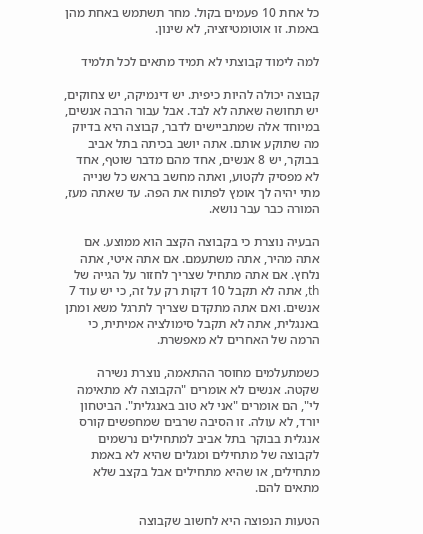כל אחת 10 פעמים בקול. מחר תשתמש באחת מהן באמת. זו אוטומטיזציה, לא שינון.

למה לימוד קבוצתי לא תמיד מתאים לכל תלמיד

קבוצה יכולה להיות כיפית. יש דינמיקה, יש צחוקים, יש תחושה שאתה לא לבד. אבל עבור הרבה אנשים, במיוחד אלה שמתביישים לדבר, קבוצה היא בדיוק מה שתוקע אותם. אתה יושב בכיתה בתל אביב בבוקר, יש 8 אנשים, אחד מהם מדבר שוטף, אחד לא מפסיק לקטוע, ואתה מחשב בראש כל שנייה מתי יהיה לך אומץ לפתוח את הפה. עד שאתה מעז, המורה כבר עבר נושא.

הבעיה נוצרת כי בקבוצה הקצב הוא ממוצע. אם אתה מהיר, אתה משתעמם. אם אתה איטי, אתה נלחץ. אם אתה מתחיל שצריך לחזור על הגייה של th, אתה לא תקבל 10 דקות רק על זה, כי יש עוד 7 אנשים. ואם אתה מתקדם שצריך לתרגל משא ומתן באנגלית, אתה לא תקבל סימולציה אמיתית, כי הרמה של האחרים לא מאפשרת.

כשמתעלמים מחוסר ההתאמה, נוצרת נשירה שקטה. אנשים לא אומרים "הקבוצה לא מתאימה לי", הם אומרים "אני לא טוב באנגלית". הביטחון יורד, לא עולה. זו הסיבה שרבים שמחפשים קורס אנגלית בבוקר בתל אביב למתחילים נרשמים לקבוצה של מתחילים ומגלים שהיא לא באמת מתחילים, או שהיא מתחילים אבל בקצב שלא מתאים להם.

הטעות הנפוצה היא לחשוב שקבוצה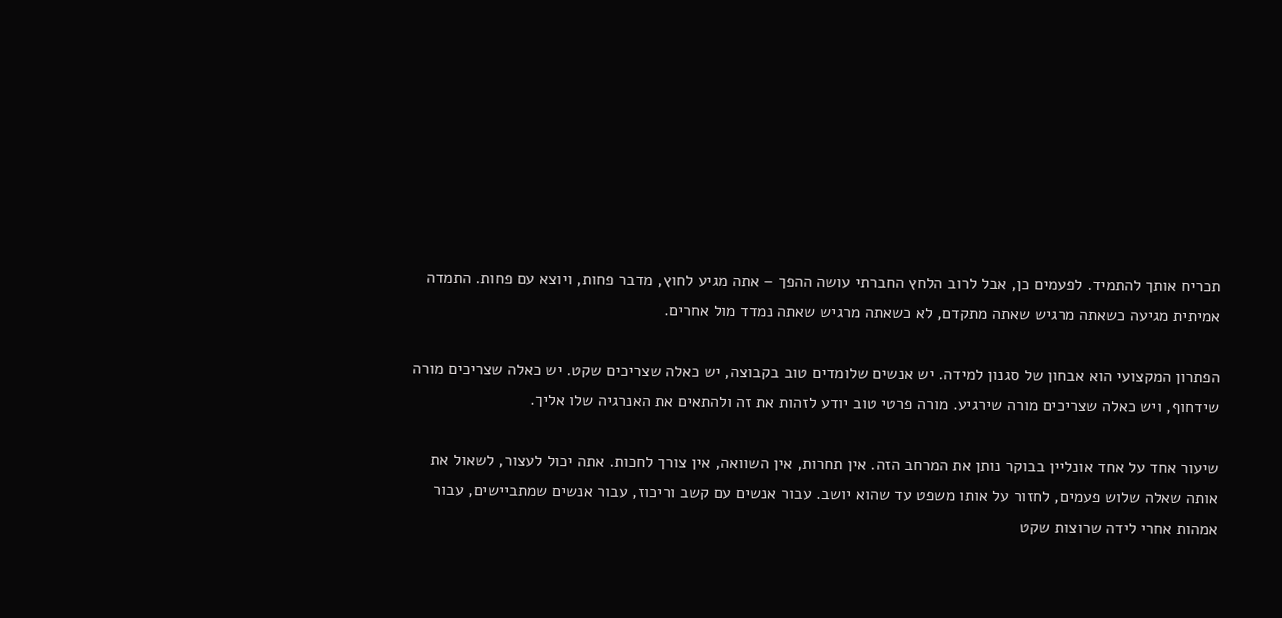תכריח אותך להתמיד. לפעמים כן, אבל לרוב הלחץ החברתי עושה ההפך – אתה מגיע לחוץ, מדבר פחות, ויוצא עם פחות. התמדה אמיתית מגיעה כשאתה מרגיש שאתה מתקדם, לא כשאתה מרגיש שאתה נמדד מול אחרים.

הפתרון המקצועי הוא אבחון של סגנון למידה. יש אנשים שלומדים טוב בקבוצה, יש כאלה שצריכים שקט. יש כאלה שצריכים מורה שידחוף, ויש כאלה שצריכים מורה שירגיע. מורה פרטי טוב יודע לזהות את זה ולהתאים את האנרגיה שלו אליך.

שיעור אחד על אחד אונליין בבוקר נותן את המרחב הזה. אין תחרות, אין השוואה, אין צורך לחכות. אתה יכול לעצור, לשאול את אותה שאלה שלוש פעמים, לחזור על אותו משפט עד שהוא יושב. עבור אנשים עם קשב וריכוז, עבור אנשים שמתביישים, עבור אמהות אחרי לידה שרוצות שקט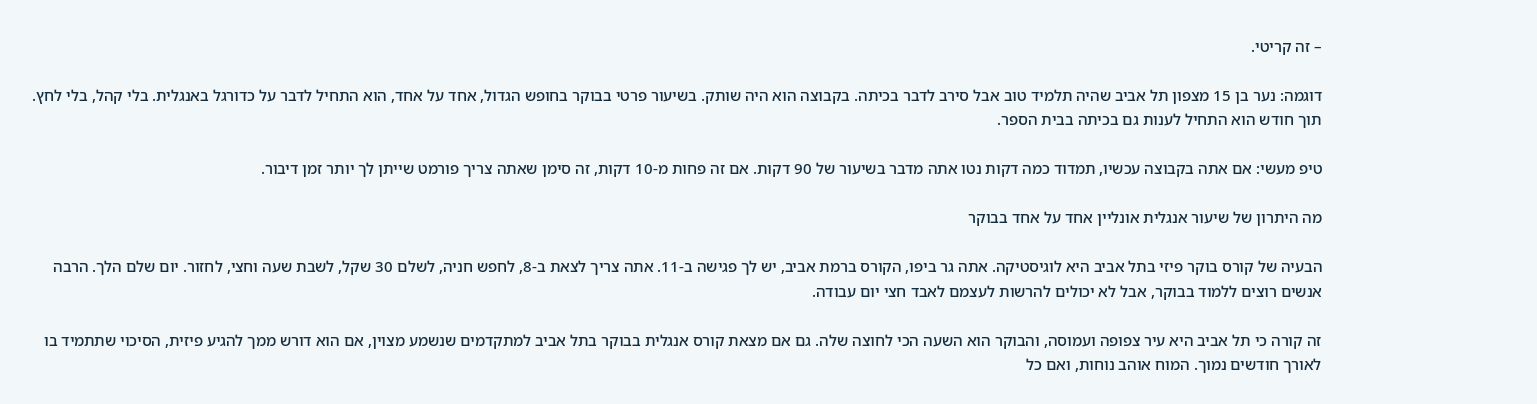– זה קריטי.

דוגמה: נער בן 15 מצפון תל אביב שהיה תלמיד טוב אבל סירב לדבר בכיתה. בקבוצה הוא היה שותק. בשיעור פרטי בבוקר בחופש הגדול, אחד על אחד, הוא התחיל לדבר על כדורגל באנגלית. בלי קהל, בלי לחץ. תוך חודש הוא התחיל לענות גם בכיתה בבית הספר.

טיפ מעשי: אם אתה בקבוצה עכשיו, תמדוד כמה דקות נטו אתה מדבר בשיעור של 90 דקות. אם זה פחות מ-10 דקות, זה סימן שאתה צריך פורמט שייתן לך יותר זמן דיבור.

מה היתרון של שיעור אנגלית אונליין אחד על אחד בבוקר

הבעיה של קורס בוקר פיזי בתל אביב היא לוגיסטיקה. אתה גר ביפו, הקורס ברמת אביב, יש לך פגישה ב-11. אתה צריך לצאת ב-8, לחפש חניה, לשלם 30 שקל, לשבת שעה וחצי, לחזור. יום שלם הלך. הרבה אנשים רוצים ללמוד בבוקר, אבל לא יכולים להרשות לעצמם לאבד חצי יום עבודה.

זה קורה כי תל אביב היא עיר צפופה ועמוסה, והבוקר הוא השעה הכי לחוצה שלה. גם אם מצאת קורס אנגלית בבוקר בתל אביב למתקדמים שנשמע מצוין, אם הוא דורש ממך להגיע פיזית, הסיכוי שתתמיד בו לאורך חודשים נמוך. המוח אוהב נוחות, ואם כל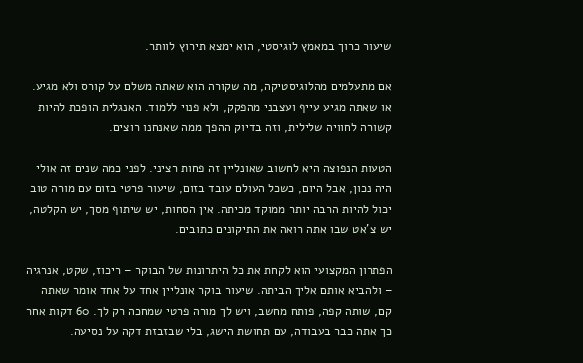שיעור כרוך במאמץ לוגיסטי, הוא ימצא תירוץ לוותר.

אם מתעלמים מהלוגיסטיקה, מה שקורה הוא שאתה משלם על קורס ולא מגיע. או שאתה מגיע עייף ועצבני מהפקק, ולא פנוי ללמוד. האנגלית הופכת להיות קשורה לחוויה שלילית, וזה בדיוק ההפך ממה שאנחנו רוצים.

הטעות הנפוצה היא לחשוב שאונליין זה פחות רציני. לפני כמה שנים זה אולי היה נכון, אבל היום, כשכל העולם עובד בזום, שיעור פרטי בזום עם מורה טוב יכול להיות הרבה יותר ממוקד מכיתה. אין הסחות, יש שיתוף מסך, יש הקלטה, יש צ'אט שבו אתה רואה את התיקונים כתובים.

הפתרון המקצועי הוא לקחת את כל היתרונות של הבוקר – ריכוז, שקט, אנרגיה – ולהביא אותם אליך הביתה. שיעור בוקר אונליין אחד על אחד אומר שאתה קם, שותה קפה, פותח מחשב, ויש לך מורה פרטי שמחכה רק לך. 60 דקות אחר כך אתה כבר בעבודה, עם תחושת הישג, בלי שבזבזת דקה על נסיעה.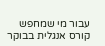עבור מי שמחפש קורס אנגלית בבוקר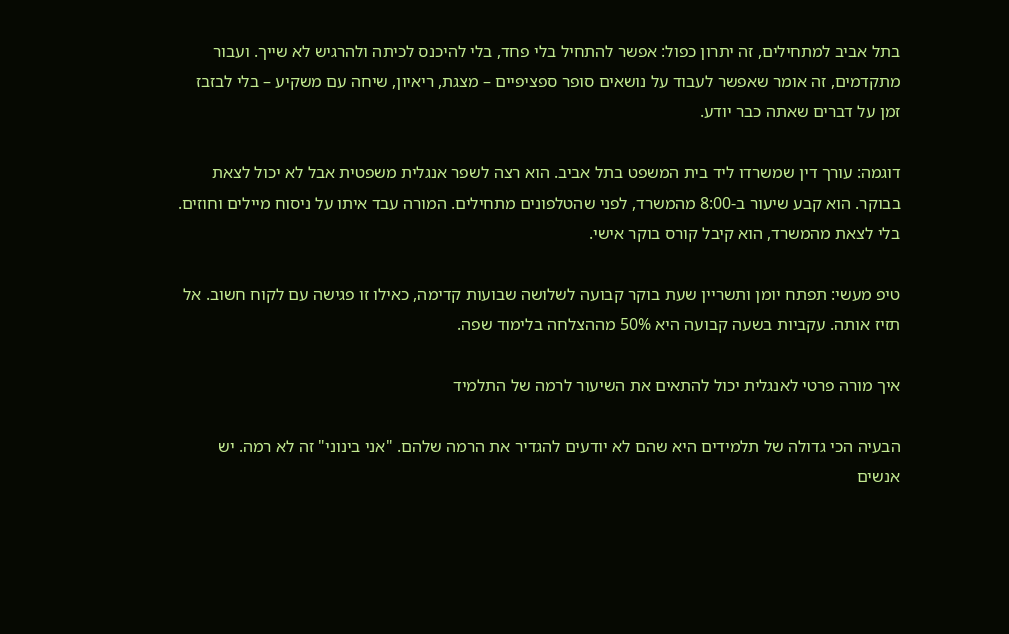בתל אביב למתחילים, זה יתרון כפול: אפשר להתחיל בלי פחד, בלי להיכנס לכיתה ולהרגיש לא שייך. ועבור מתקדמים, זה אומר שאפשר לעבוד על נושאים סופר ספציפיים – מצגת, ריאיון, שיחה עם משקיע – בלי לבזבז זמן על דברים שאתה כבר יודע.

דוגמה: עורך דין שמשרדו ליד בית המשפט בתל אביב. הוא רצה לשפר אנגלית משפטית אבל לא יכול לצאת בבוקר. הוא קבע שיעור ב-8:00 מהמשרד, לפני שהטלפונים מתחילים. המורה עבד איתו על ניסוח מיילים וחוזים. בלי לצאת מהמשרד, הוא קיבל קורס בוקר אישי.

טיפ מעשי: תפתח יומן ותשריין שעת בוקר קבועה לשלושה שבועות קדימה, כאילו זו פגישה עם לקוח חשוב. אל תזיז אותה. עקביות בשעה קבועה היא 50% מההצלחה בלימוד שפה.

איך מורה פרטי לאנגלית יכול להתאים את השיעור לרמה של התלמיד

הבעיה הכי גדולה של תלמידים היא שהם לא יודעים להגדיר את הרמה שלהם. "אני בינוני" זה לא רמה. יש אנשים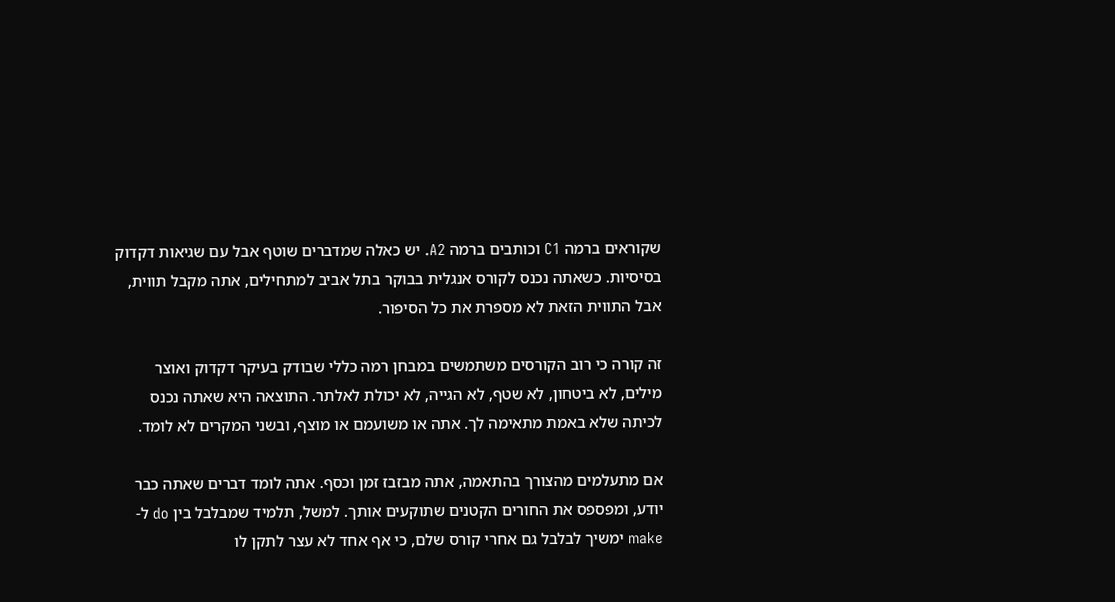שקוראים ברמה C1 וכותבים ברמה A2. יש כאלה שמדברים שוטף אבל עם שגיאות דקדוק בסיסיות. כשאתה נכנס לקורס אנגלית בבוקר בתל אביב למתחילים, אתה מקבל תווית, אבל התווית הזאת לא מספרת את כל הסיפור.

זה קורה כי רוב הקורסים משתמשים במבחן רמה כללי שבודק בעיקר דקדוק ואוצר מילים, לא ביטחון, לא שטף, לא הגייה, לא יכולת לאלתר. התוצאה היא שאתה נכנס לכיתה שלא באמת מתאימה לך. אתה או משועמם או מוצף, ובשני המקרים לא לומד.

אם מתעלמים מהצורך בהתאמה, אתה מבזבז זמן וכסף. אתה לומד דברים שאתה כבר יודע, ומפספס את החורים הקטנים שתוקעים אותך. למשל, תלמיד שמבלבל בין do ל-make ימשיך לבלבל גם אחרי קורס שלם, כי אף אחד לא עצר לתקן לו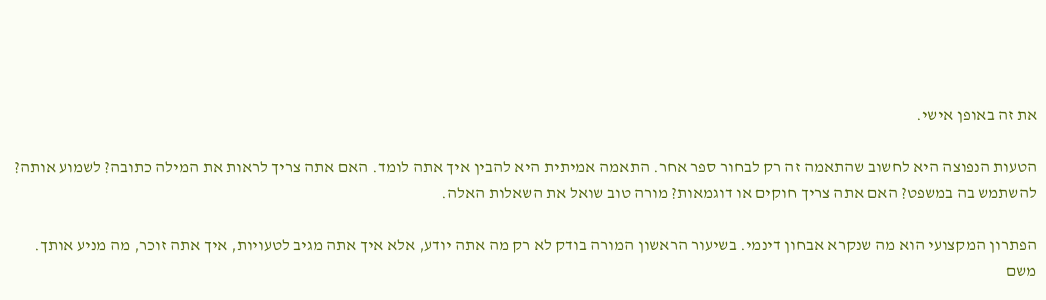את זה באופן אישי.

הטעות הנפוצה היא לחשוב שהתאמה זה רק לבחור ספר אחר. התאמה אמיתית היא להבין איך אתה לומד. האם אתה צריך לראות את המילה כתובה? לשמוע אותה? להשתמש בה במשפט? האם אתה צריך חוקים או דוגמאות? מורה טוב שואל את השאלות האלה.

הפתרון המקצועי הוא מה שנקרא אבחון דינמי. בשיעור הראשון המורה בודק לא רק מה אתה יודע, אלא איך אתה מגיב לטעויות, איך אתה זוכר, מה מניע אותך. משם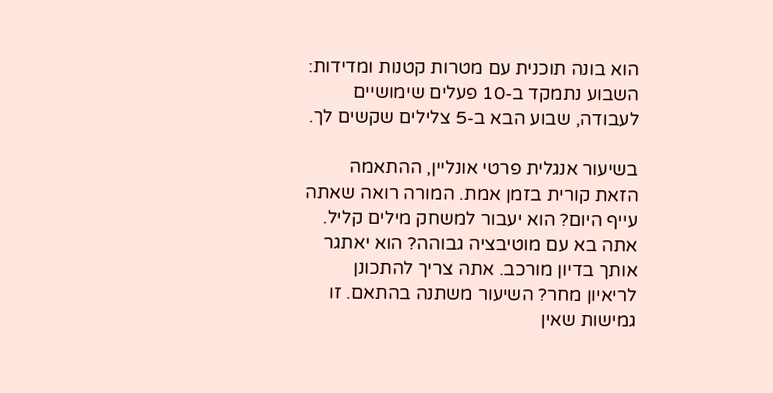הוא בונה תוכנית עם מטרות קטנות ומדידות: השבוע נתמקד ב-10 פעלים שימושיים לעבודה, שבוע הבא ב-5 צלילים שקשים לך.

בשיעור אנגלית פרטי אונליין, ההתאמה הזאת קורית בזמן אמת. המורה רואה שאתה עייף היום? הוא יעבור למשחק מילים קליל. אתה בא עם מוטיבציה גבוהה? הוא יאתגר אותך בדיון מורכב. אתה צריך להתכונן לריאיון מחר? השיעור משתנה בהתאם. זו גמישות שאין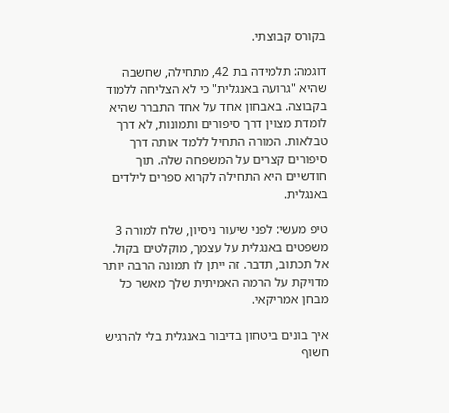בקורס קבוצתי.

דוגמה: תלמידה בת 42, מתחילה, שחשבה שהיא "גרועה באנגלית" כי לא הצליחה ללמוד בקבוצה. באבחון אחד על אחד התברר שהיא לומדת מצוין דרך סיפורים ותמונות, לא דרך טבלאות. המורה התחיל ללמד אותה דרך סיפורים קצרים על המשפחה שלה. תוך חודשיים היא התחילה לקרוא ספרים לילדים באנגלית.

טיפ מעשי: לפני שיעור ניסיון, שלח למורה 3 משפטים באנגלית על עצמך, מוקלטים בקול. אל תכתוב, תדבר. זה ייתן לו תמונה הרבה יותר מדויקת על הרמה האמיתית שלך מאשר כל מבחן אמריקאי.

איך בונים ביטחון בדיבור באנגלית בלי להרגיש חשוף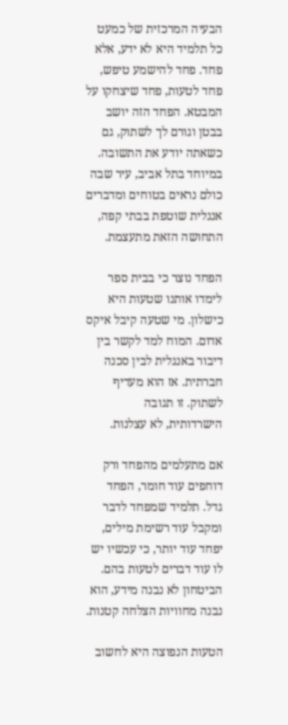הבעיה המרכזית של כמעט כל תלמיד היא לא ידע, אלא פחד. פחד להישמע טיפש, פחד לטעות, פחד שיצחקו על המבטא. הפחד הזה יושב בבטן וגורם לך לשתוק, גם כשאתה יודע את התשובה. במיוחד בתל אביב, עיר שבה כולם נראים בטוחים ומדברים אנגלית שוטפת בבתי קפה, התחושה הזאת מתעצמת.

הפחד נוצר כי בבית ספר לימדו אותנו שטעות היא כישלון. מי שטעה קיבל איקס אדום. המוח למד לקשר בין דיבור באנגלית לבין סכנה חברתית. אז הוא מעדיף לשתוק. זו תגובה הישרדותית, לא עצלנות.

אם מתעלמים מהפחד ורק דוחפים עוד חומר, הפחד גדל. תלמיד שמפחד לדבר ומקבל עוד רשימת מילים, יפחד עוד יותר, כי עכשיו יש לו עוד דברים לטעות בהם. הביטחון לא נבנה מידע, הוא נבנה מחוויות הצלחה קטנות.

הטעות הנפוצה היא לחשוב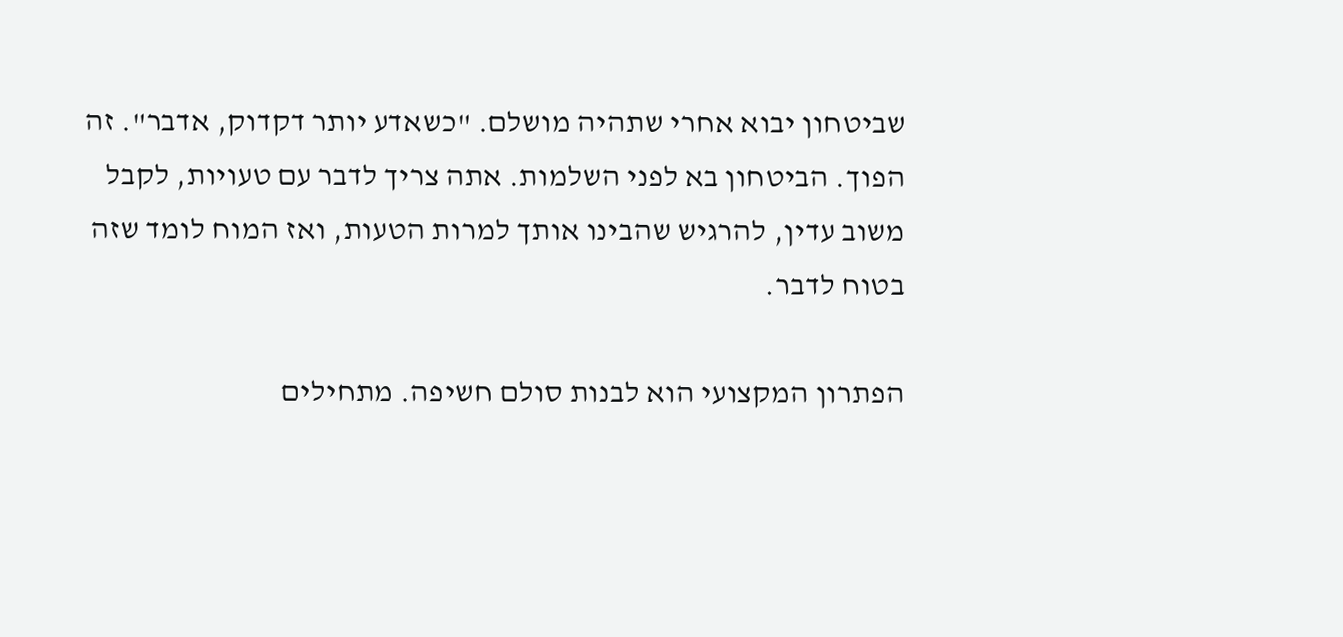שביטחון יבוא אחרי שתהיה מושלם. "כשאדע יותר דקדוק, אדבר". זה הפוך. הביטחון בא לפני השלמות. אתה צריך לדבר עם טעויות, לקבל משוב עדין, להרגיש שהבינו אותך למרות הטעות, ואז המוח לומד שזה בטוח לדבר.

הפתרון המקצועי הוא לבנות סולם חשיפה. מתחילים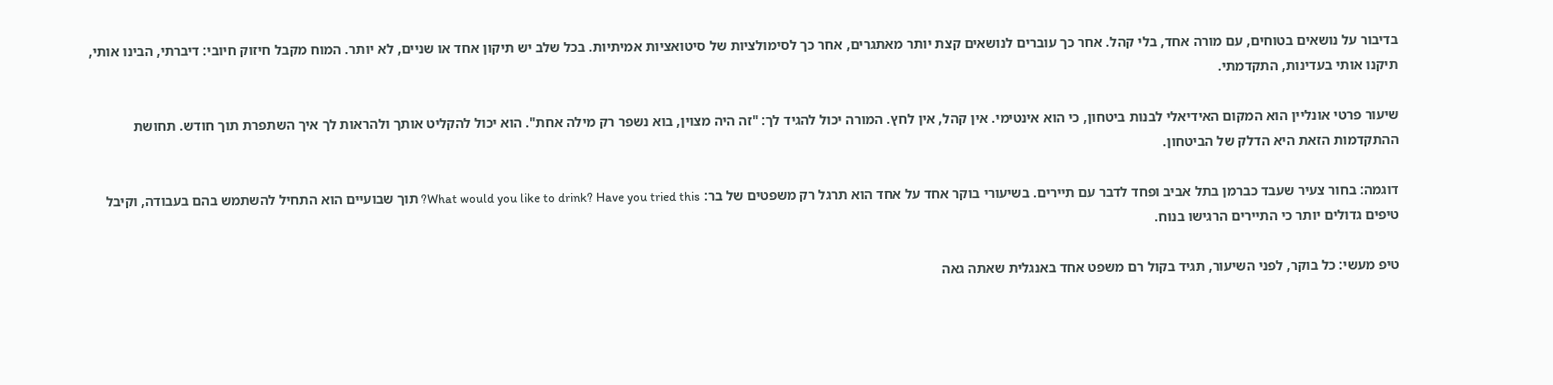בדיבור על נושאים בטוחים, עם מורה אחד, בלי קהל. אחר כך עוברים לנושאים קצת יותר מאתגרים, אחר כך לסימולציות של סיטואציות אמיתיות. בכל שלב יש תיקון אחד או שניים, לא יותר. המוח מקבל חיזוק חיובי: דיברתי, הבינו אותי, תיקנו אותי בעדינות, התקדמתי.

שיעור פרטי אונליין הוא המקום האידיאלי לבנות ביטחון, כי הוא אינטימי. אין קהל, אין לחץ. המורה יכול להגיד לך: "זה היה מצוין, בוא נשפר רק מילה אחת". הוא יכול להקליט אותך ולהראות לך איך השתפרת תוך חודש. תחושת ההתקדמות הזאת היא הדלק של הביטחון.

דוגמה: בחור צעיר שעבד כברמן בתל אביב ופחד לדבר עם תיירים. בשיעורי בוקר אחד על אחד הוא תרגל רק משפטים של בר: What would you like to drink? Have you tried this? תוך שבועיים הוא התחיל להשתמש בהם בעבודה, וקיבל טיפים גדולים יותר כי התיירים הרגישו בנוח.

טיפ מעשי: כל בוקר, לפני השיעור, תגיד בקול רם משפט אחד באנגלית שאתה גאה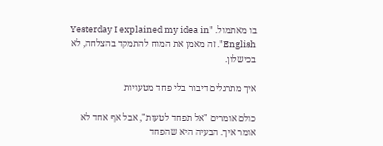בו מאתמול. "Yesterday I explained my idea in English". זה מאמן את המוח להתמקד בהצלחה, לא בכישלון.

איך מתרגלים דיבור בלי פחד מטעויות

כולם אומרים "אל תפחד לטעות", אבל אף אחד לא אומר איך. הבעיה היא שהפחד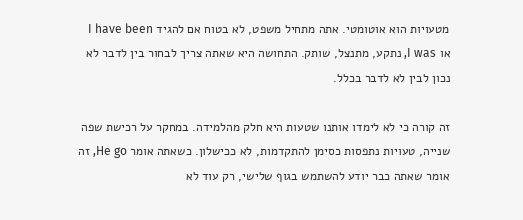מטעויות הוא אוטומטי. אתה מתחיל משפט, לא בטוח אם להגיד I have been או I was, נתקע, מתנצל, שותק. התחושה היא שאתה צריך לבחור בין לדבר לא נכון לבין לא לדבר בכלל.

זה קורה כי לא לימדו אותנו שטעות היא חלק מהלמידה. במחקר על רכישת שפה שנייה, טעויות נתפסות כסימן להתקדמות, לא ככישלון. כשאתה אומר He go, זה אומר שאתה כבר יודע להשתמש בגוף שלישי, רק עוד לא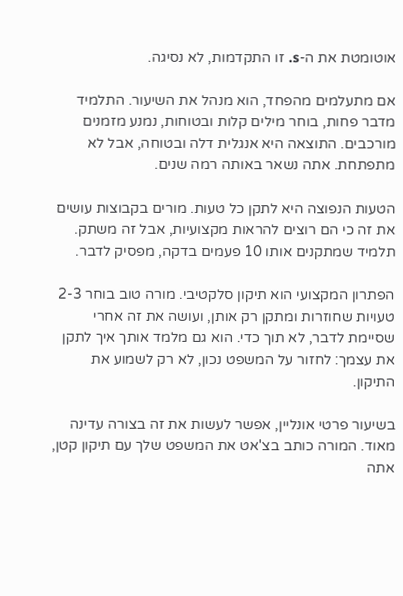אוטומטת את ה-s. זו התקדמות, לא נסיגה.

אם מתעלמים מהפחד, הוא מנהל את השיעור. התלמיד מדבר פחות, בוחר מילים קלות ובטוחות, נמנע מזמנים מורכבים. התוצאה היא אנגלית דלה ובטוחה, אבל לא מתפתחת. אתה נשאר באותה רמה שנים.

הטעות הנפוצה היא לתקן כל טעות. מורים בקבוצות עושים את זה כי הם רוצים להראות מקצועיות, אבל זה משתק. תלמיד שמתקנים אותו 10 פעמים בדקה, מפסיק לדבר.

הפתרון המקצועי הוא תיקון סלקטיבי. מורה טוב בוחר 2-3 טעויות שחוזרות ומתקן רק אותן, ועושה את זה אחרי שסיימת לדבר, לא תוך כדי. הוא גם מלמד אותך איך לתקן את עצמך: לחזור על המשפט נכון, לא רק לשמוע את התיקון.

בשיעור פרטי אונליין, אפשר לעשות את זה בצורה עדינה מאוד. המורה כותב בצ'אט את המשפט שלך עם תיקון קטן, אתה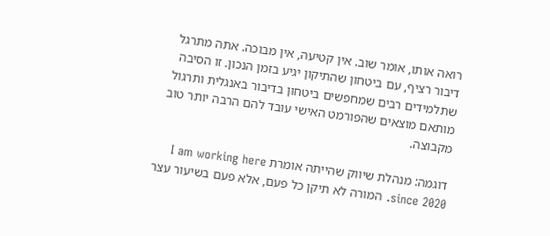רואה אותו, אומר שוב. אין קטיעה, אין מבוכה. אתה מתרגל דיבור רציף, עם ביטחון שהתיקון יגיע בזמן הנכון. זו הסיבה שתלמידים רבים שמחפשים ביטחון בדיבור באנגלית ותרגול מותאם מוצאים שהפורמט האישי עובד להם הרבה יותר טוב מקבוצה.

דוגמה: מנהלת שיווק שהייתה אומרת I am working here since 2020. המורה לא תיקן כל פעם, אלא פעם בשיעור עצר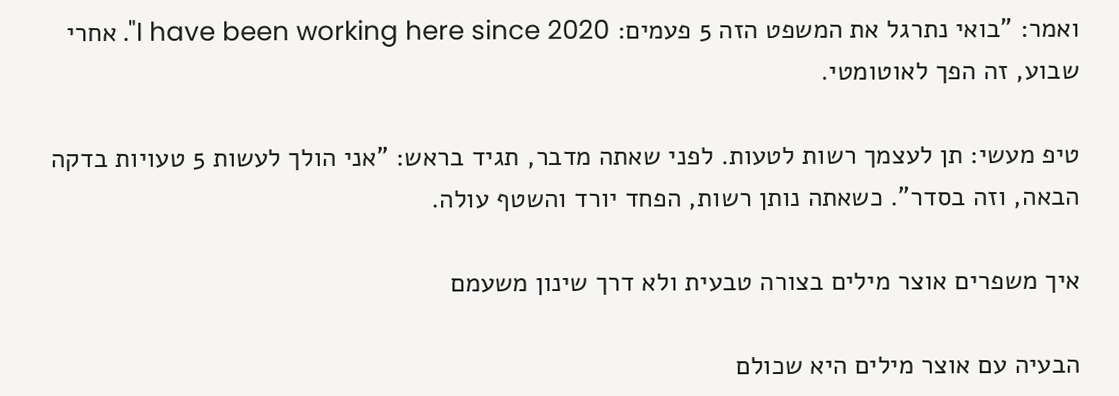ואמר: "בואי נתרגל את המשפט הזה 5 פעמים: I have been working here since 2020". אחרי שבוע, זה הפך לאוטומטי.

טיפ מעשי: תן לעצמך רשות לטעות. לפני שאתה מדבר, תגיד בראש: "אני הולך לעשות 5 טעויות בדקה הבאה, וזה בסדר". כשאתה נותן רשות, הפחד יורד והשטף עולה.

איך משפרים אוצר מילים בצורה טבעית ולא דרך שינון משעמם

הבעיה עם אוצר מילים היא שכולם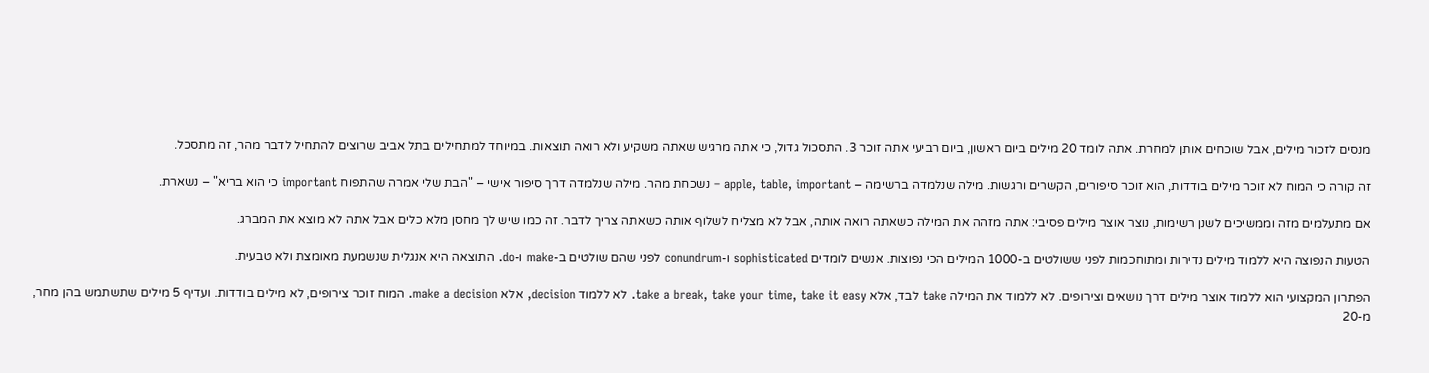מנסים לזכור מילים, אבל שוכחים אותן למחרת. אתה לומד 20 מילים ביום ראשון, ביום רביעי אתה זוכר 3. התסכול גדול, כי אתה מרגיש שאתה משקיע ולא רואה תוצאות. במיוחד למתחילים בתל אביב שרוצים להתחיל לדבר מהר, זה מתסכל.

זה קורה כי המוח לא זוכר מילים בודדות, הוא זוכר סיפורים, הקשרים ורגשות. מילה שנלמדה ברשימה – apple, table, important – נשכחת מהר. מילה שנלמדה דרך סיפור אישי – "הבת שלי אמרה שהתפוח important כי הוא בריא" – נשארת.

אם מתעלמים מזה וממשיכים לשנן רשימות, נוצר אוצר מילים פסיבי: אתה מזהה את המילה כשאתה רואה אותה, אבל לא מצליח לשלוף אותה כשאתה צריך לדבר. זה כמו שיש לך מחסן מלא כלים אבל אתה לא מוצא את המברג.

הטעות הנפוצה היא ללמוד מילים נדירות ומתוחכמות לפני ששולטים ב-1000 המילים הכי נפוצות. אנשים לומדים sophisticated ו-conundrum לפני שהם שולטים ב-make ו-do. התוצאה היא אנגלית שנשמעת מאומצת ולא טבעית.

הפתרון המקצועי הוא ללמוד אוצר מילים דרך נושאים וצירופים. לא ללמוד את המילה take לבד, אלא take a break, take your time, take it easy. לא ללמוד decision, אלא make a decision. המוח זוכר צירופים, לא מילים בודדות. ועדיף 5 מילים שתשתמש בהן מחר, מ-20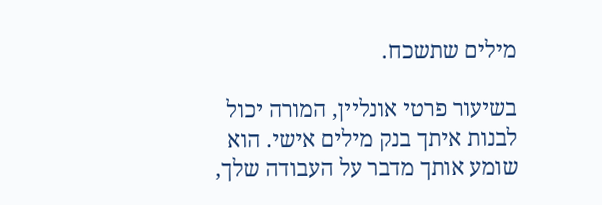מילים שתשכח.

בשיעור פרטי אונליין, המורה יכול לבנות איתך בנק מילים אישי. הוא שומע אותך מדבר על העבודה שלך,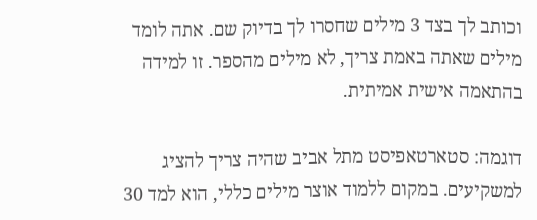וכותב לך בצד 3 מילים שחסרו לך בדיוק שם. אתה לומד מילים שאתה באמת צריך, לא מילים מהספר. זו למידה בהתאמה אישית אמיתית.

דוגמה: סטארטאפיסט מתל אביב שהיה צריך להציג למשקיעים. במקום ללמוד אוצר מילים כללי, הוא למד 30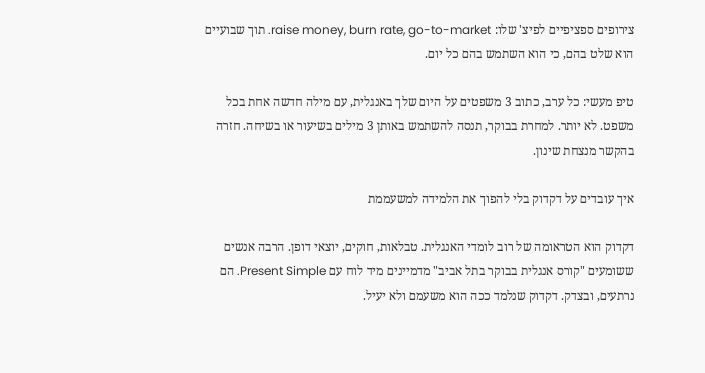צירופים ספציפיים לפיצ' שלו: raise money, burn rate, go-to-market. תוך שבועיים הוא שלט בהם, כי הוא השתמש בהם כל יום.

טיפ מעשי: כל ערב, כתוב 3 משפטים על היום שלך באנגלית, עם מילה חדשה אחת בכל משפט. לא יותר. למחרת בבוקר, תנסה להשתמש באותן 3 מילים בשיעור או בשיחה. חזרה בהקשר מנצחת שינון.

איך עובדים על דקדוק בלי להפוך את הלמידה למשעממת

דקדוק הוא הטראומה של רוב לומדי האנגלית. טבלאות, חוקים, יוצאי דופן. הרבה אנשים ששומעים "קורס אנגלית בבוקר בתל אביב" מדמיינים מיד לוח עם Present Simple. הם נרתעים, ובצדק. דקדוק שנלמד ככה הוא משעמם ולא יעיל.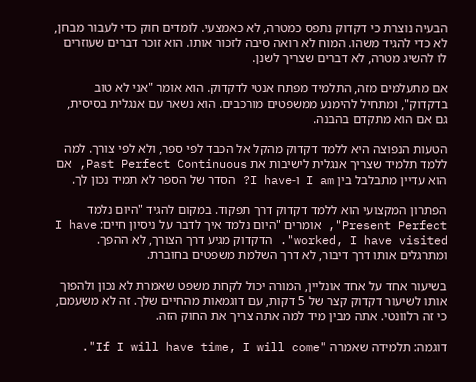הבעיה נוצרת כי דקדוק נתפס כמטרה, לא כאמצעי. לומדים חוק כדי לעבור מבחן, לא כדי להגיד משהו. המוח לא רואה סיבה לזכור אותו. הוא זוכר דברים שעוזרים לו להשיג מטרה, לא דברים שצריך לשנן.

אם מתעלמים מזה, התלמיד מפתח אנטי לדקדוק. הוא אומר "אני לא טוב בדקדוק", ומתחיל להימנע ממשפטים מורכבים. הוא נשאר עם אנגלית בסיסית, גם אם הוא מתקדם בהבנה.

הטעות הנפוצה היא ללמד דקדוק מהקל אל הכבד לפי ספר, ולא לפי צורך. למה ללמד תלמיד שצריך אנגלית לישיבות את Past Perfect Continuous, אם הוא עדיין מתבלבל בין I am ו-I have? הסדר של הספר לא תמיד נכון לך.

הפתרון המקצועי הוא ללמד דקדוק דרך תפקוד. במקום להגיד "היום נלמד Present Perfect", אומרים "היום נלמד איך לדבר על ניסיון חיים: I have worked, I have visited". הדקדוק מגיע דרך הצורך, לא ההפך. ומתרגלים אותו דרך דיבור, לא דרך השלמת משפטים בחוברת.

בשיעור אחד על אחד אונליין, המורה יכול לקחת משפט שאמרת לא נכון ולהפוך אותו לשיעור דקדוק קצר של 5 דקות, עם דוגמאות מהחיים שלך. זה לא משעמם, כי זה רלוונטי. אתה מבין מיד למה אתה צריך את החוק הזה.

דוגמה: תלמידה שאמרה "If I will have time, I will come".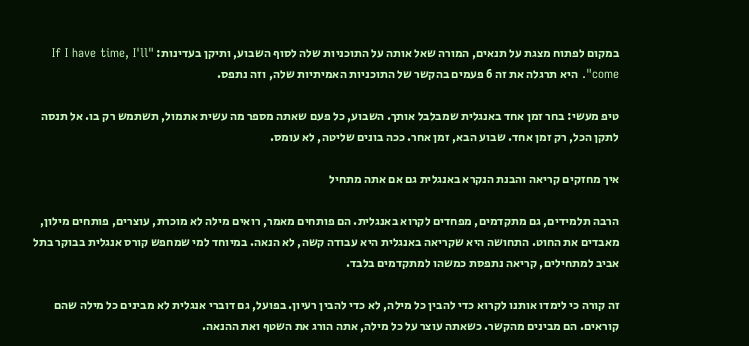במקום לפתוח מצגת על תנאים, המורה שאל אותה על התוכניות שלה לסוף השבוע, ותיקן בעדינות: "If I have time, I'll come". היא תרגלה את זה 6 פעמים בהקשר של התוכניות האמיתיות שלה, וזה נתפס.

טיפ מעשי: בחר זמן אחד באנגלית שמבלבל אותך. השבוע, כל פעם שאתה מספר מה עשית אתמול, תשתמש רק בו. אל תנסה לתקן הכל, רק זמן אחד. שבוע הבא, זמן אחר. ככה בונים שליטה, לא עומס.

איך מחזקים קריאה והבנת הנקרא באנגלית גם אם אתה מתחיל

הרבה תלמידים, גם מתקדמים, מפחדים לקרוא באנגלית. הם פותחים מאמר, רואים מילה לא מוכרת, עוצרים, פותחים מילון, מאבדים את החוט. התחושה היא שקריאה באנגלית היא עבודה קשה, לא הנאה. במיוחד למי שמחפש קורס אנגלית בבוקר בתל אביב למתחילים, קריאה נתפסת כמשהו למתקדמים בלבד.

זה קורה כי לימדו אותנו לקרוא כדי להבין כל מילה, לא כדי להבין רעיון. בפועל, גם דוברי אנגלית לא מבינים כל מילה שהם קוראים. הם מבינים מהקשר. כשאתה עוצר על כל מילה, אתה הורג את השטף ואת ההנאה.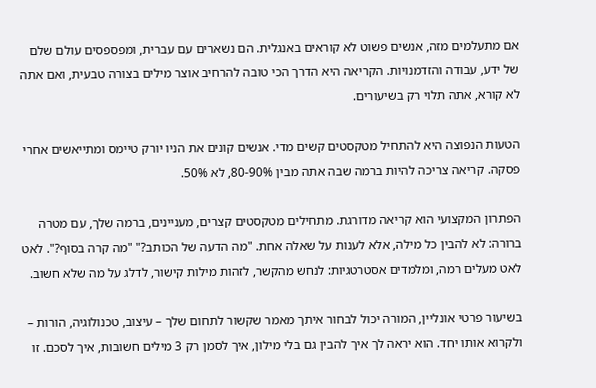אם מתעלמים מזה, אנשים פשוט לא קוראים באנגלית. הם נשארים עם עברית, ומפספסים עולם שלם של ידע, עבודה והזדמנויות. הקריאה היא הדרך הכי טובה להרחיב אוצר מילים בצורה טבעית, ואם אתה לא קורא, אתה תלוי רק בשיעורים.

הטעות הנפוצה היא להתחיל מטקסטים קשים מדי. אנשים קונים את הניו יורק טיימס ומתייאשים אחרי פסקה. קריאה צריכה להיות ברמה שבה אתה מבין 80-90%, לא 50%.

הפתרון המקצועי הוא קריאה מדורגת. מתחילים מטקסטים קצרים, מעניינים, ברמה שלך, עם מטרה ברורה: לא להבין כל מילה, אלא לענות על שאלה אחת. "מה הדעה של הכותב?" "מה קרה בסוף?". לאט לאט מעלים רמה, ומלמדים אסטרטגיות: לנחש מהקשר, לזהות מילות קישור, לדלג על מה שלא חשוב.

בשיעור פרטי אונליין, המורה יכול לבחור איתך מאמר שקשור לתחום שלך – עיצוב, טכנולוגיה, הורות – ולקרוא אותו יחד. הוא יראה לך איך להבין גם בלי מילון, איך לסמן רק 3 מילים חשובות, איך לסכם. זו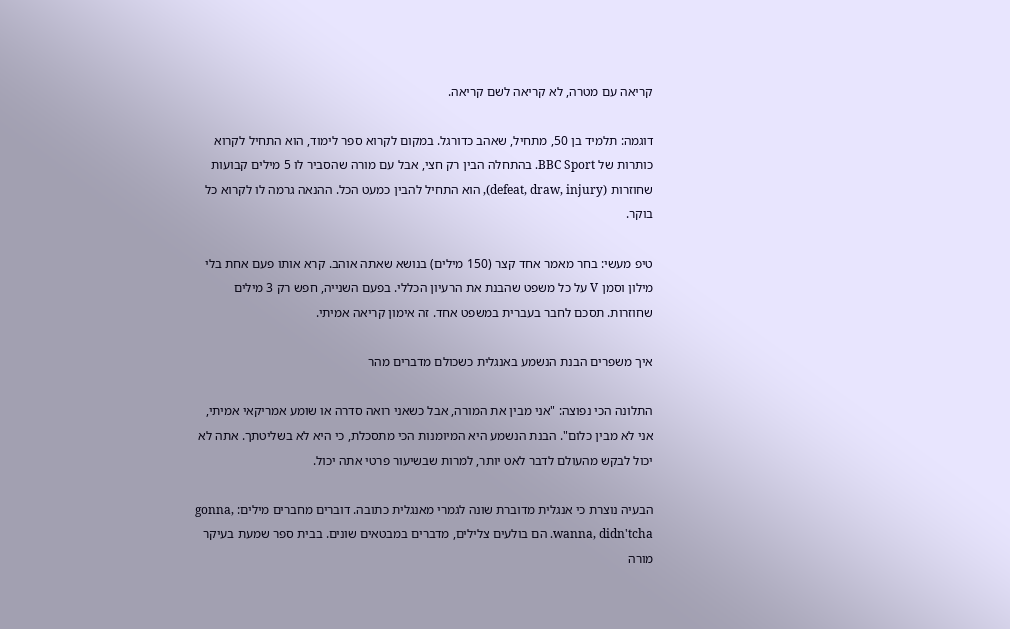קריאה עם מטרה, לא קריאה לשם קריאה.

דוגמה: תלמיד בן 50, מתחיל, שאהב כדורגל. במקום לקרוא ספר לימוד, הוא התחיל לקרוא כותרות של BBC Sport. בהתחלה הבין רק חצי, אבל עם מורה שהסביר לו 5 מילים קבועות שחוזרות (defeat, draw, injury), הוא התחיל להבין כמעט הכל. ההנאה גרמה לו לקרוא כל בוקר.

טיפ מעשי: בחר מאמר אחד קצר (150 מילים) בנושא שאתה אוהב. קרא אותו פעם אחת בלי מילון וסמן V על כל משפט שהבנת את הרעיון הכללי. בפעם השנייה, חפש רק 3 מילים שחוזרות. תסכם לחבר בעברית במשפט אחד. זה אימון קריאה אמיתי.

איך משפרים הבנת הנשמע באנגלית כשכולם מדברים מהר

התלונה הכי נפוצה: "אני מבין את המורה, אבל כשאני רואה סדרה או שומע אמריקאי אמיתי, אני לא מבין כלום". הבנת הנשמע היא המיומנות הכי מתסכלת, כי היא לא בשליטתך. אתה לא יכול לבקש מהעולם לדבר לאט יותר, למרות שבשיעור פרטי אתה יכול.

הבעיה נוצרת כי אנגלית מדוברת שונה לגמרי מאנגלית כתובה. דוברים מחברים מילים: gonna, wanna, didn'tcha. הם בולעים צלילים, מדברים במבטאים שונים. בבית ספר שמעת בעיקר מורה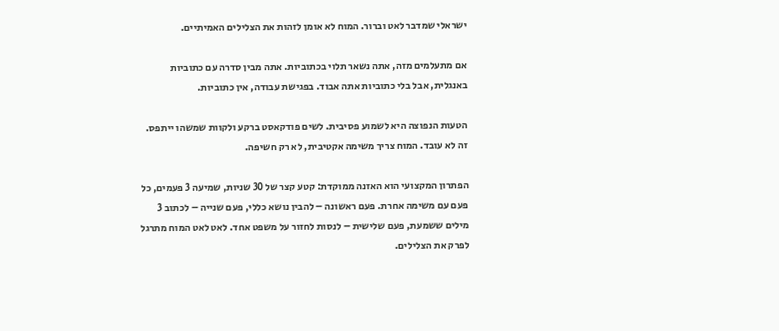ישראלי שמדבר לאט וברור. המוח לא אומן לזהות את הצלילים האמיתיים.

אם מתעלמים מזה, אתה נשאר תלוי בכתוביות. אתה מבין סדרה עם כתוביות באנגלית, אבל בלי כתוביות אתה אבוד. בפגישת עבודה, אין כתוביות.

הטעות הנפוצה היא לשמוע פסיבית. לשים פודקאסט ברקע ולקוות שמשהו ייתפס. זה לא עובד. המוח צריך משימה אקטיבית, לא רק חשיפה.

הפתרון המקצועי הוא האזנה ממוקדת: קטע קצר של 30 שניות, שמיעה 3 פעמים, כל פעם עם משימה אחרת. פעם ראשונה – להבין נושא כללי, פעם שנייה – לכתוב 3 מילים ששמעת, פעם שלישית – לנסות לחזור על משפט אחד. לאט לאט המוח מתרגל לפרק את הצלילים.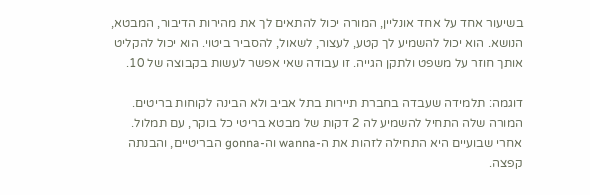בשיעור אחד על אחד אונליין, המורה יכול להתאים לך את מהירות הדיבור, המבטא, הנושא. הוא יכול להשמיע לך קטע, לעצור, לשאול, להסביר ביטוי. הוא יכול להקליט אותך חוזר על משפט ולתקן הגייה. זו עבודה שאי אפשר לעשות בקבוצה של 10.

דוגמה: תלמידה שעבדה בחברת תיירות בתל אביב ולא הבינה לקוחות בריטים. המורה שלה התחיל להשמיע לה 2 דקות של מבטא בריטי כל בוקר, עם תמלול. אחרי שבועיים היא התחילה לזהות את ה-wanna וה-gonna הבריטיים, והבנתה קפצה.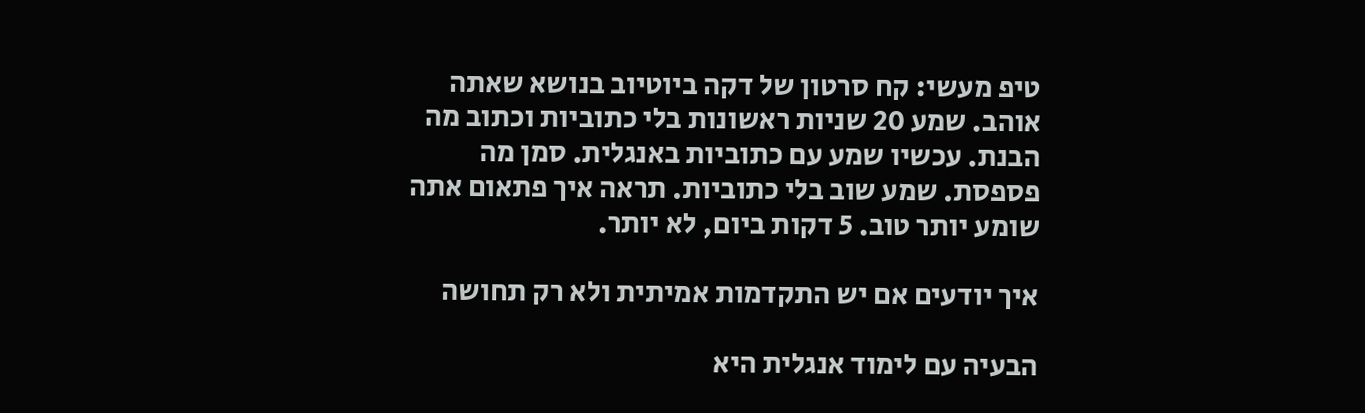טיפ מעשי: קח סרטון של דקה ביוטיוב בנושא שאתה אוהב. שמע 20 שניות ראשונות בלי כתוביות וכתוב מה הבנת. עכשיו שמע עם כתוביות באנגלית. סמן מה פספסת. שמע שוב בלי כתוביות. תראה איך פתאום אתה שומע יותר טוב. 5 דקות ביום, לא יותר.

איך יודעים אם יש התקדמות אמיתית ולא רק תחושה

הבעיה עם לימוד אנגלית היא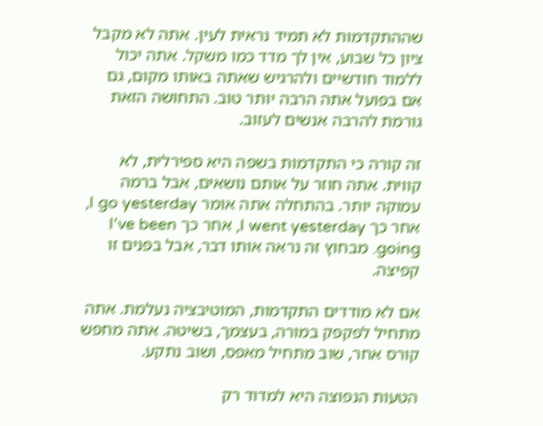שההתקדמות לא תמיד נראית לעין. אתה לא מקבל ציון כל שבוע, אין לך מדד כמו משקל. אתה יכול ללמוד חודשיים ולהרגיש שאתה באותו מקום, גם אם בפועל אתה הרבה יותר טוב. התחושה הזאת גורמת להרבה אנשים לעזוב.

זה קורה כי התקדמות בשפה היא ספירלית, לא קווית. אתה חוזר על אותם נושאים, אבל ברמה עמוקה יותר. בהתחלה אתה אומר I go yesterday, אחר כך I went yesterday, אחר כך I've been going. מבחוץ זה נראה אותו דבר, אבל בפנים זו קפיצה.

אם לא מודדים התקדמות, המוטיבציה נעלמת. אתה מתחיל לפקפק במורה, בעצמך, בשיטה. אתה מחפש קורס אחר, שוב מתחיל מאפס, ושוב נתקע.

הטעות הנפוצה היא למדוד רק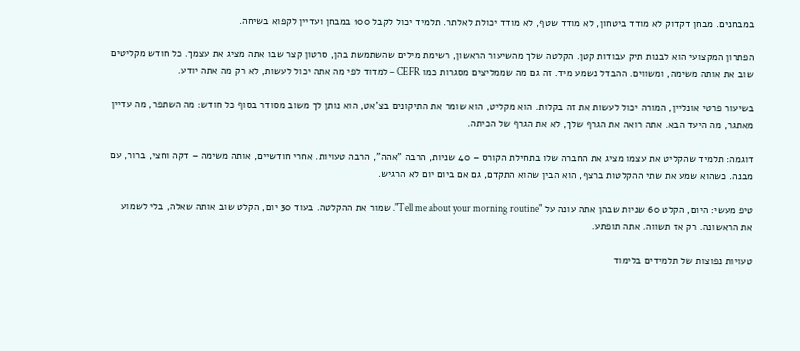במבחנים. מבחן דקדוק לא מודד ביטחון, לא מודד שטף, לא מודד יכולת לאלתר. תלמיד יכול לקבל 100 במבחן ועדיין לקפוא בשיחה.

הפתרון המקצועי הוא לבנות תיק עבודות קטן. הקלטה שלך מהשיעור הראשון, רשימת מילים שהשתמשת בהן, סרטון קצר שבו אתה מציג את עצמך. כל חודש מקליטים שוב את אותה משימה, ומשווים. ההבדל נשמע מיד. זה גם מה שממליצים מסגרות כמו CEFR – למדוד לפי מה אתה יכול לעשות, לא רק מה אתה יודע.

בשיעור פרטי אונליין, המורה יכול לעשות את זה בקלות. הוא מקליט, הוא שומר את התיקונים בצ'אט, הוא נותן לך משוב מסודר בסוף כל חודש: מה השתפר, מה עדיין מאתגר, מה היעד הבא. אתה רואה את הגרף שלך, לא את הגרף של הכיתה.

דוגמה: תלמיד שהקליט את עצמו מציג את החברה שלו בתחילת הקורס – 40 שניות, הרבה "אהה", הרבה טעויות. אחרי חודשיים, אותה משימה – דקה וחצי, ברור, עם מבנה. כשהוא שמע את שתי ההקלטות ברצף, הוא הבין שהוא התקדם, גם אם ביום יום לא הרגיש.

טיפ מעשי: היום, הקלט 60 שניות שבהן אתה עונה על "Tell me about your morning routine". שמור את ההקלטה. בעוד 30 יום, הקלט שוב אותה שאלה, בלי לשמוע את הראשונה. רק אז תשווה. אתה תופתע.

טעויות נפוצות של תלמידים בלימוד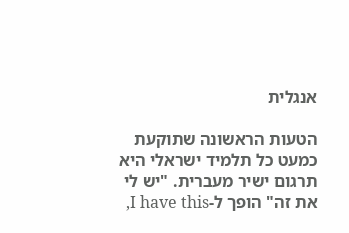אנגלית

הטעות הראשונה שתוקעת כמעט כל תלמיד ישראלי היא תרגום ישיר מעברית. "יש לי את זה" הופך ל-I have this,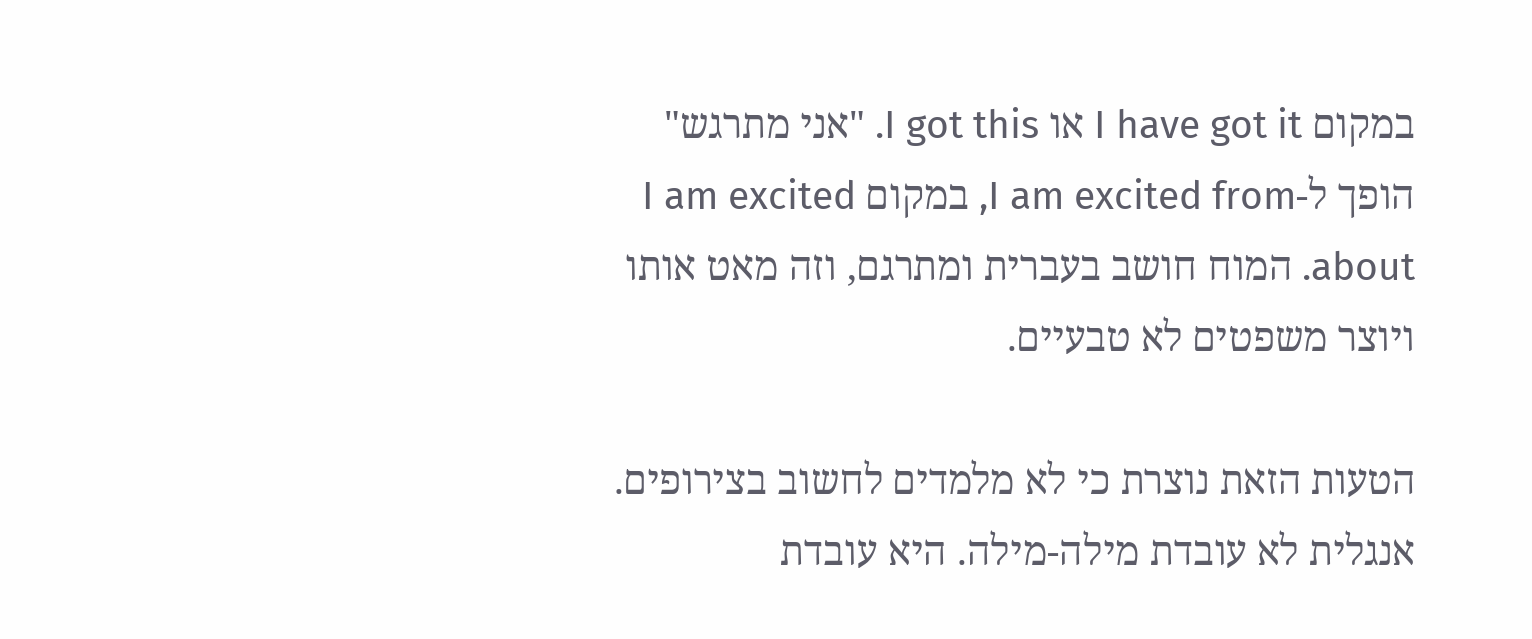במקום I have got it או I got this. "אני מתרגש" הופך ל-I am excited from, במקום I am excited about. המוח חושב בעברית ומתרגם, וזה מאט אותו ויוצר משפטים לא טבעיים.

הטעות הזאת נוצרת כי לא מלמדים לחשוב בצירופים. אנגלית לא עובדת מילה-מילה. היא עובדת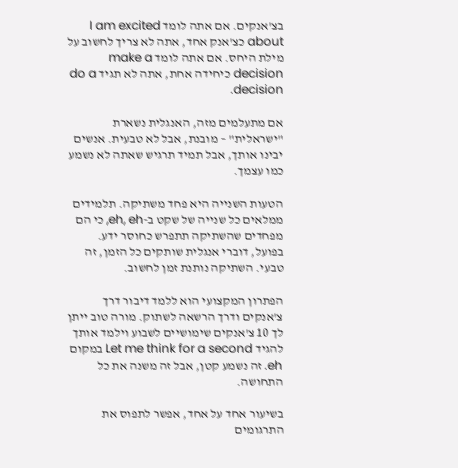בצ'אנקים. אם אתה לומד I am excited about כצ'אנק אחד, אתה לא צריך לחשוב על מילת היחס. אם אתה לומד make a decision כיחידה אחת, אתה לא תגיד do a decision.

אם מתעלמים מזה, האנגלית נשארת "ישראלית" – מובנת, אבל לא טבעית. אנשים יבינו אותך, אבל תמיד תרגיש שאתה לא נשמע כמו עצמך.

הטעות השנייה היא פחד משתיקה. תלמידים ממלאים כל שנייה של שקט ב-eh, eh, כי הם מפחדים שהשתיקה תתפרש כחוסר ידע. בפועל, דוברי אנגלית שותקים כל הזמן, זה טבעי. השתיקה נותנת זמן לחשוב.

הפתרון המקצועי הוא ללמד דיבור דרך צ'אנקים ודרך הרשאה לשתוק. מורה טוב ייתן לך 10 צ'אנקים שימושיים לשבוע וילמד אותך להגיד Let me think for a second במקום eh. זה נשמע קטן, אבל זה משנה את כל התחושה.

בשיעור אחד על אחד, אפשר לתפוס את התרגומים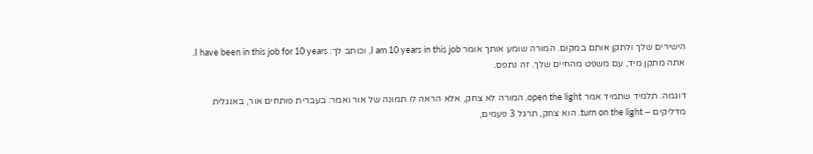הישירים שלך ולתקן אותם במקום. המורה שומע אותך אומר I am 10 years in this job, וכותב לך: I have been in this job for 10 years. אתה מתקן מיד, עם משפט מהחיים שלך. זה נתפס.

דוגמה: תלמיד שתמיד אמר open the light. המורה לא צחק, אלא הראה לו תמונה של אור ואמר: בעברית פותחים אור, באנגלית מדליקים – turn on the light. הוא צחק, תרגל 3 פעמים,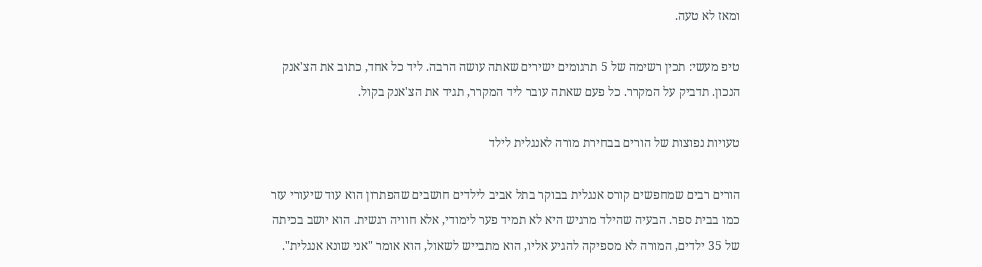ומאז לא טעה.

טיפ מעשי: תכין רשימה של 5 תרגומים ישירים שאתה עושה הרבה. ליד כל אחד, כתוב את הצ'אנק הנכון. תדביק על המקרר. כל פעם שאתה עובר ליד המקרר, תגיד את הצ'אנק בקול.

טעויות נפוצות של הורים בבחירת מורה לאנגלית לילד

הורים רבים שמחפשים קורס אנגלית בבוקר בתל אביב לילדים חושבים שהפתרון הוא עוד שיעורי עזר כמו בבית ספר. הבעיה שהילד מרגיש היא לא תמיד פער לימודי, אלא חוויה רגשית. הוא יושב בכיתה של 35 ילדים, המורה לא מספיקה להגיע אליו, הוא מתבייש לשאול, הוא אומר "אני שונא אנגלית".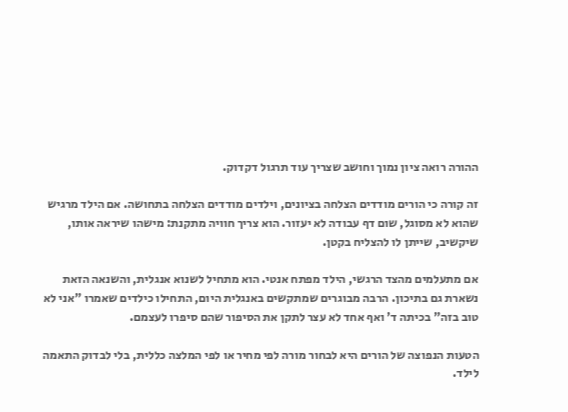ההורה רואה ציון נמוך וחושב שצריך עוד תרגול דקדוק.

זה קורה כי הורים מודדים הצלחה בציונים, וילדים מודדים הצלחה בתחושה. אם הילד מרגיש שהוא לא מסוגל, שום דף עבודה לא יעזור. הוא צריך חוויה מתקנת: מישהו שיראה אותו, שיקשיב, שייתן לו להצליח בקטן.

אם מתעלמים מהצד הרגשי, הילד מפתח אנטי. הוא מתחיל לשנוא אנגלית, והשנאה הזאת נשארת גם בתיכון. הרבה מבוגרים שמתקשים באנגלית היום, התחילו כילדים שאמרו "אני לא טוב בזה" בכיתה ד' ואף אחד לא עצר לתקן את הסיפור שהם סיפרו לעצמם.

הטעות הנפוצה של הורים היא לבחור מורה לפי מחיר או לפי המלצה כללית, בלי לבדוק התאמה לילד.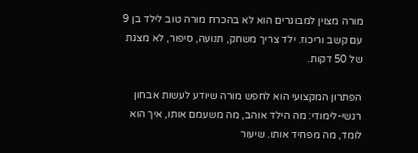מורה מצוין למבוגרים הוא לא בהכרח מורה טוב לילד בן 9 עם קשב וריכוז. ילד צריך משחק, תנועה, סיפור, לא מצגת של 50 דקות.

הפתרון המקצועי הוא לחפש מורה שיודע לעשות אבחון רגשי-לימודי: מה הילד אוהב, מה משעמם אותו, איך הוא לומד, מה מפחיד אותו. שיעור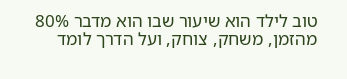טוב לילד הוא שיעור שבו הוא מדבר 80% מהזמן, משחק, צוחק, ועל הדרך לומד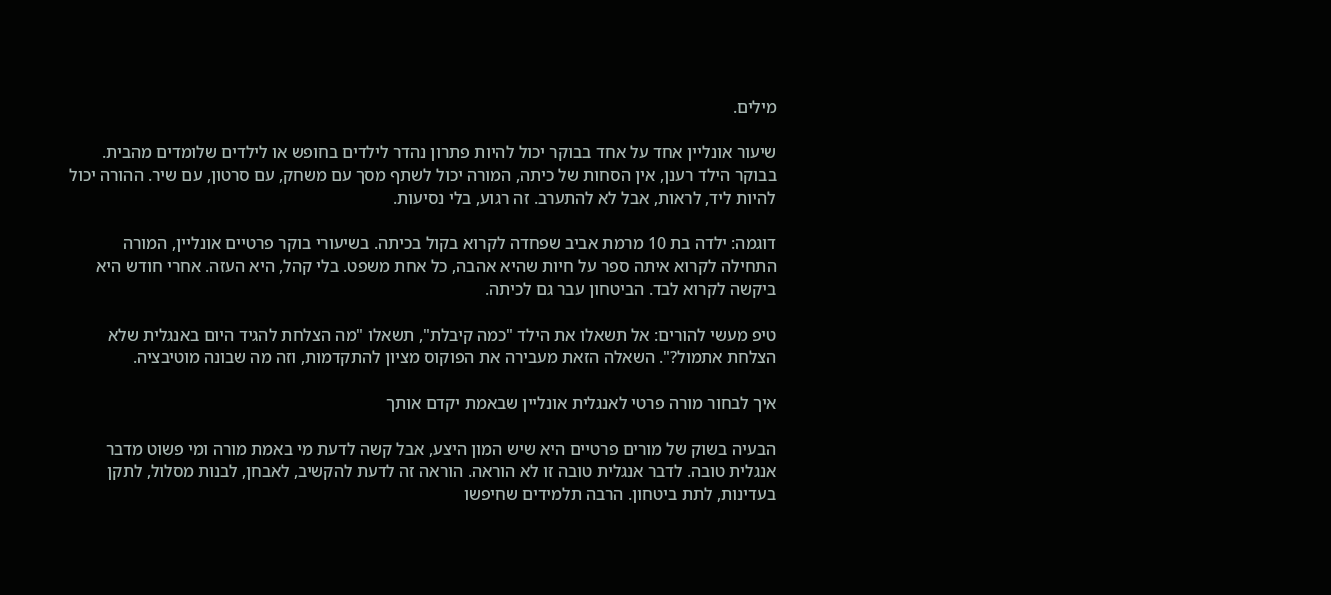מילים.

שיעור אונליין אחד על אחד בבוקר יכול להיות פתרון נהדר לילדים בחופש או לילדים שלומדים מהבית. בבוקר הילד רענן, אין הסחות של כיתה, המורה יכול לשתף מסך עם משחק, עם סרטון, עם שיר. ההורה יכול להיות ליד, לראות, אבל לא להתערב. זה רגוע, בלי נסיעות.

דוגמה: ילדה בת 10 מרמת אביב שפחדה לקרוא בקול בכיתה. בשיעורי בוקר פרטיים אונליין, המורה התחילה לקרוא איתה ספר על חיות שהיא אהבה, כל אחת משפט. בלי קהל, היא העזה. אחרי חודש היא ביקשה לקרוא לבד. הביטחון עבר גם לכיתה.

טיפ מעשי להורים: אל תשאלו את הילד "כמה קיבלת", תשאלו "מה הצלחת להגיד היום באנגלית שלא הצלחת אתמול?". השאלה הזאת מעבירה את הפוקוס מציון להתקדמות, וזה מה שבונה מוטיבציה.

איך לבחור מורה פרטי לאנגלית אונליין שבאמת יקדם אותך

הבעיה בשוק של מורים פרטיים היא שיש המון היצע, אבל קשה לדעת מי באמת מורה ומי פשוט מדבר אנגלית טובה. לדבר אנגלית טובה זו לא הוראה. הוראה זה לדעת להקשיב, לאבחן, לבנות מסלול, לתקן בעדינות, לתת ביטחון. הרבה תלמידים שחיפשו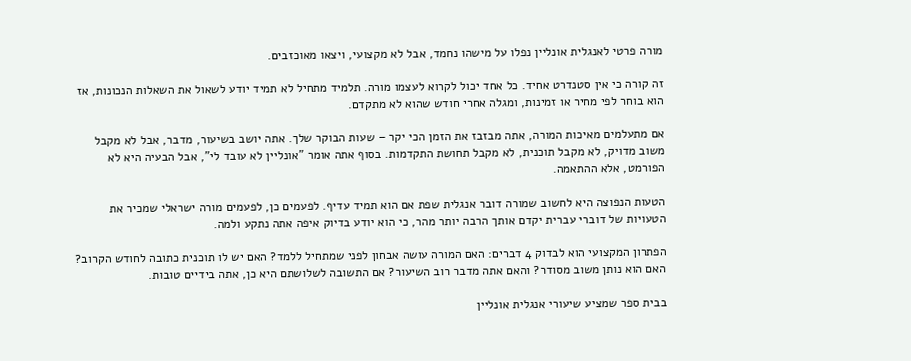מורה פרטי לאנגלית אונליין נפלו על מישהו נחמד, אבל לא מקצועי, ויצאו מאוכזבים.

זה קורה כי אין סטנדרט אחיד. כל אחד יכול לקרוא לעצמו מורה. תלמיד מתחיל לא תמיד יודע לשאול את השאלות הנכונות, אז הוא בוחר לפי מחיר או זמינות, ומגלה אחרי חודש שהוא לא מתקדם.

אם מתעלמים מאיכות המורה, אתה מבזבז את הזמן הכי יקר – שעות הבוקר שלך. אתה יושב בשיעור, מדבר, אבל לא מקבל משוב מדויק, לא מקבל תוכנית, לא מקבל תחושת התקדמות. בסוף אתה אומר "אונליין לא עובד לי", אבל הבעיה היא לא הפורמט, אלא ההתאמה.

הטעות הנפוצה היא לחשוב שמורה דובר אנגלית שפת אם הוא תמיד עדיף. לפעמים כן, לפעמים מורה ישראלי שמכיר את הטעויות של דוברי עברית יקדם אותך הרבה יותר מהר, כי הוא יודע בדיוק איפה אתה נתקע ולמה.

הפתרון המקצועי הוא לבדוק 4 דברים: האם המורה עושה אבחון לפני שמתחיל ללמד? האם יש לו תוכנית כתובה לחודש הקרוב? האם הוא נותן משוב מסודר? והאם אתה מדבר רוב השיעור? אם התשובה לשלושתם היא כן, אתה בידיים טובות.

בבית ספר שמציע שיעורי אנגלית אונליין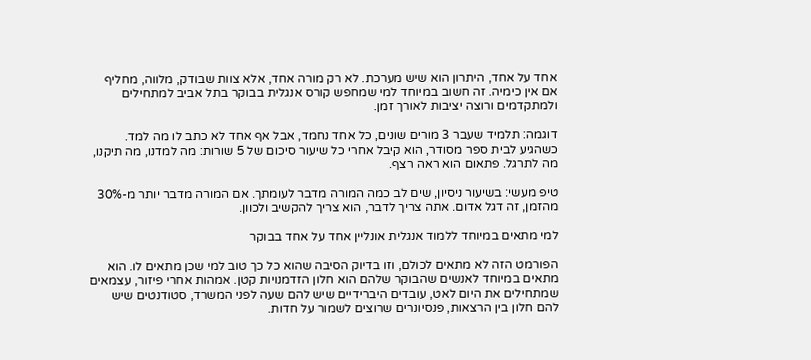אחד על אחד, היתרון הוא שיש מערכת. לא רק מורה אחד, אלא צוות שבודק, מלווה, מחליף אם אין כימיה. זה חשוב במיוחד למי שמחפש קורס אנגלית בבוקר בתל אביב למתחילים ולמתקדמים ורוצה יציבות לאורך זמן.

דוגמה: תלמיד שעבר 3 מורים שונים, כל אחד נחמד, אבל אף אחד לא כתב לו מה למד. כשהגיע לבית ספר מסודר, הוא קיבל אחרי כל שיעור סיכום של 5 שורות: מה למדנו, מה תיקנו, מה לתרגל. פתאום הוא ראה רצף.

טיפ מעשי: בשיעור ניסיון, שים לב כמה המורה מדבר לעומתך. אם המורה מדבר יותר מ-30% מהזמן, זה דגל אדום. אתה צריך לדבר, הוא צריך להקשיב ולכוון.

למי מתאים במיוחד ללמוד אנגלית אונליין אחד על אחד בבוקר

הפורמט הזה לא מתאים לכולם, וזו בדיוק הסיבה שהוא כל כך טוב למי שכן מתאים לו. הוא מתאים במיוחד לאנשים שהבוקר שלהם הוא חלון הזדמנויות קטן. אמהות אחרי פיזור, עצמאים שמתחילים את היום לאט, עובדים היברידיים שיש להם שעה לפני המשרד, סטודנטים שיש להם חלון בין הרצאות, פנסיונרים שרוצים לשמור על חדות.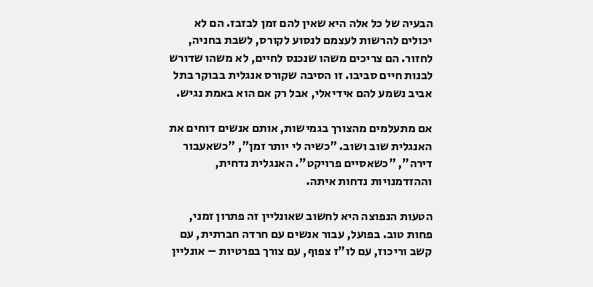הבעיה של כל אלה היא שאין להם זמן לבזבז. הם לא יכולים להרשות לעצמם לנסוע לקורס, לשבת בחניה, לחזור. הם צריכים משהו שנכנס לחיים, לא משהו שדורש לבנות חיים סביבו. זו הסיבה שקורס אנגלית בבוקר בתל אביב נשמע להם אידיאלי, אבל רק אם הוא באמת נגיש.

אם מתעלמים מהצורך בגמישות, אותם אנשים דוחים את האנגלית שוב ושוב. "כשיה לי יותר זמן", "כשאעבור דירה", "כשאסיים פרויקט". האנגלית נדחית, וההזדמנויות נדחות איתה.

הטעות הנפוצה היא לחשוב שאונליין זה פתרון זמני, פחות טוב. בפועל, עבור אנשים עם חרדה חברתית, עם קשב וריכוז, עם לו"ז צפוף, עם צורך בפרטיות – אונליין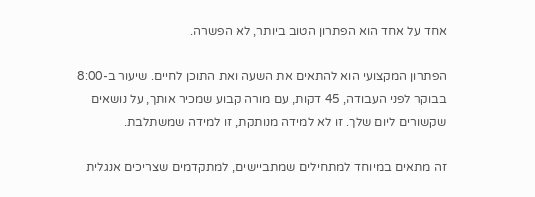אחד על אחד הוא הפתרון הטוב ביותר, לא הפשרה.

הפתרון המקצועי הוא להתאים את השעה ואת התוכן לחיים. שיעור ב-8:00 בבוקר לפני העבודה, 45 דקות, עם מורה קבוע שמכיר אותך, על נושאים שקשורים ליום שלך. זו לא למידה מנותקת, זו למידה שמשתלבת.

זה מתאים במיוחד למתחילים שמתביישים, למתקדמים שצריכים אנגלית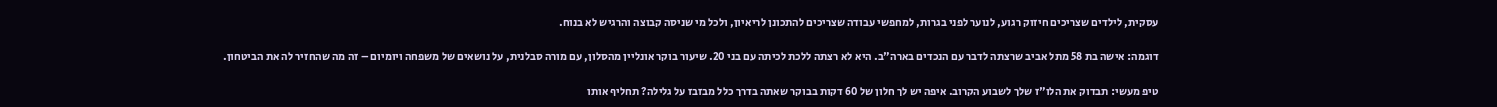עסקית, לילדים שצריכים חיזוק רגוע, לנוער לפני בגרות, למחפשי עבודה שצריכים להתכונן לריאיון, ולכל מי שניסה קבוצה והרגיש לא בנוח.

דוגמה: אישה בת 58 מתל אביב שרצתה לדבר עם הנכדים בארה"ב. היא לא רצתה ללכת לכיתה עם בני 20. שיעור בוקר אונליין מהסלון, עם מורה סבלנית, על נושאים של משפחה ויומיום – זה מה שהחזיר לה את הביטחון.

טיפ מעשי: תבדוק את הלו"ז שלך לשבוע הקרוב. איפה יש לך חלון של 60 דקות בבוקר שאתה בדרך כלל מבזבז על גלילה? תחליף אותו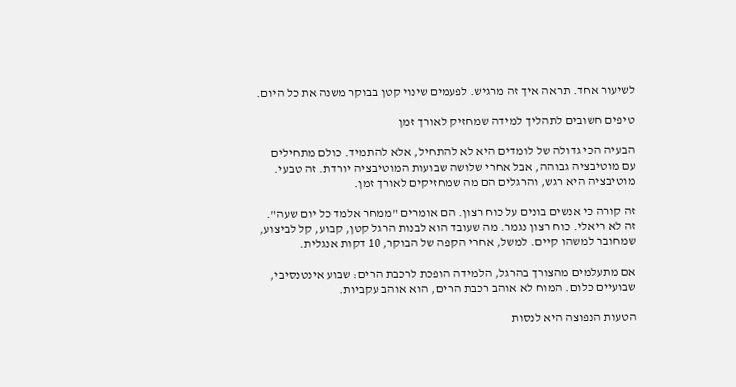לשיעור אחד. תראה איך זה מרגיש. לפעמים שינוי קטן בבוקר משנה את כל היום.

טיפים חשובים לתהליך למידה שמחזיק לאורך זמן

הבעיה הכי גדולה של לומדים היא לא להתחיל, אלא להתמיד. כולם מתחילים עם מוטיבציה גבוהה, אבל אחרי שלושה שבועות המוטיבציה יורדת. זה טבעי. מוטיבציה היא רגש, והרגלים הם מה שמחזיקים לאורך זמן.

זה קורה כי אנשים בונים על כוח רצון. הם אומרים "ממחר אלמד כל יום שעה". זה לא ריאלי. כוח רצון נגמר. מה שעובד הוא לבנות הרגל קטן, קבוע, קל לביצוע, שמחובר למשהו קיים. למשל, אחרי הקפה של הבוקר, 10 דקות אנגלית.

אם מתעלמים מהצורך בהרגל, הלמידה הופכת לרכבת הרים: שבוע אינטנסיבי, שבועיים כלום. המוח לא אוהב רכבת הרים, הוא אוהב עקביות.

הטעות הנפוצה היא לנסות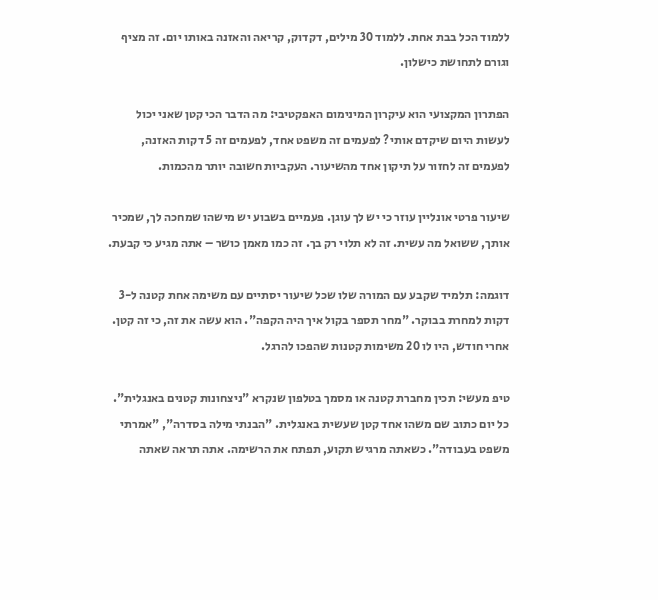ללמוד הכל בבת אחת. ללמוד 30 מילים, דקדוק, קריאה והאזנה באותו יום. זה מציף וגורם לתחושת כישלון.

הפתרון המקצועי הוא עיקרון המינימום האפקטיבי: מה הדבר הכי קטן שאני יכול לעשות היום שיקדם אותי? לפעמים זה משפט אחד, לפעמים זה 5 דקות האזנה, לפעמים זה לחזור על תיקון אחד מהשיעור. העקביות חשובה יותר מהכמות.

שיעור פרטי אונליין עוזר כי יש לך עוגן. פעמיים בשבוע יש מישהו שמחכה לך, שמכיר אותך, ששואל מה עשית. זה לא תלוי רק בך. זה כמו מאמן כושר – אתה מגיע כי קבעת.

דוגמה: תלמיד שקבע עם המורה שלו שכל שיעור יסתיים עם משימה אחת קטנה ל-3 דקות למחרת בבוקר. "מחר תספר בקול איך היה הקפה". הוא עשה את זה, כי זה קטן. אחרי חודש, היו לו 20 משימות קטנות שהפכו להרגל.

טיפ מעשי: תכין מחברת קטנה או מסמך בטלפון שנקרא "ניצחונות קטנים באנגלית". כל יום כתוב שם משהו אחד קטן שעשית באנגלית. "הבנתי מילה בסדרה", "אמרתי משפט בעבודה". כשאתה מרגיש תקוע, תפתח את הרשימה. אתה תראה שאתה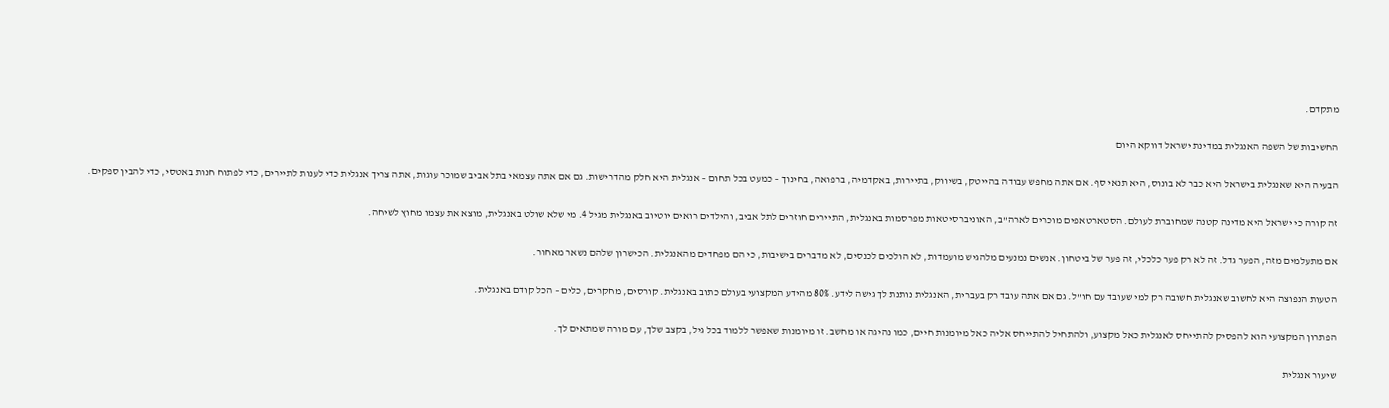מתקדם.

החשיבות של השפה האנגלית במדינת ישראל דווקא היום

הבעיה היא שאנגלית בישראל היא כבר לא בונוס, היא תנאי סף. אם אתה מחפש עבודה בהייטק, בשיווק, בתיירות, באקדמיה, ברפואה, בחינוך – כמעט בכל תחום – אנגלית היא חלק מהדרישות. גם אם אתה עצמאי בתל אביב שמוכר עוגות, אתה צריך אנגלית כדי לענות לתיירים, כדי לפתוח חנות באטסי, כדי להבין ספקים.

זה קורה כי ישראל היא מדינה קטנה שמחוברת לעולם. הסטארטאפים מוכרים לארה"ב, האוניברסיטאות מפרסמות באנגלית, התיירים חוזרים לתל אביב, והילדים רואים יוטיוב באנגלית מגיל 4. מי שלא שולט באנגלית, מוצא את עצמו מחוץ לשיחה.

אם מתעלמים מזה, הפער גדל. זה לא רק פער כלכלי, זה פער של ביטחון. אנשים נמנעים מלהגיש מועמדות, לא הולכים לכנסים, לא מדברים בישיבות, כי הם מפחדים מהאנגלית. הכישרון שלהם נשאר מאחור.

הטעות הנפוצה היא לחשוב שאנגלית חשובה רק למי שעובד עם חו"ל. גם אם אתה עובד רק בעברית, האנגלית נותנת לך גישה לידע. 80% מהידע המקצועי בעולם כתוב באנגלית. קורסים, מחקרים, כלים – הכל קודם באנגלית.

הפתרון המקצועי הוא להפסיק להתייחס לאנגלית כאל מקצוע, ולהתחיל להתייחס אליה כאל מיומנות חיים, כמו נהיגה או מחשב. זו מיומנות שאפשר ללמוד בכל גיל, בקצב שלך, עם מורה שמתאים לך.

שיעור אנגלית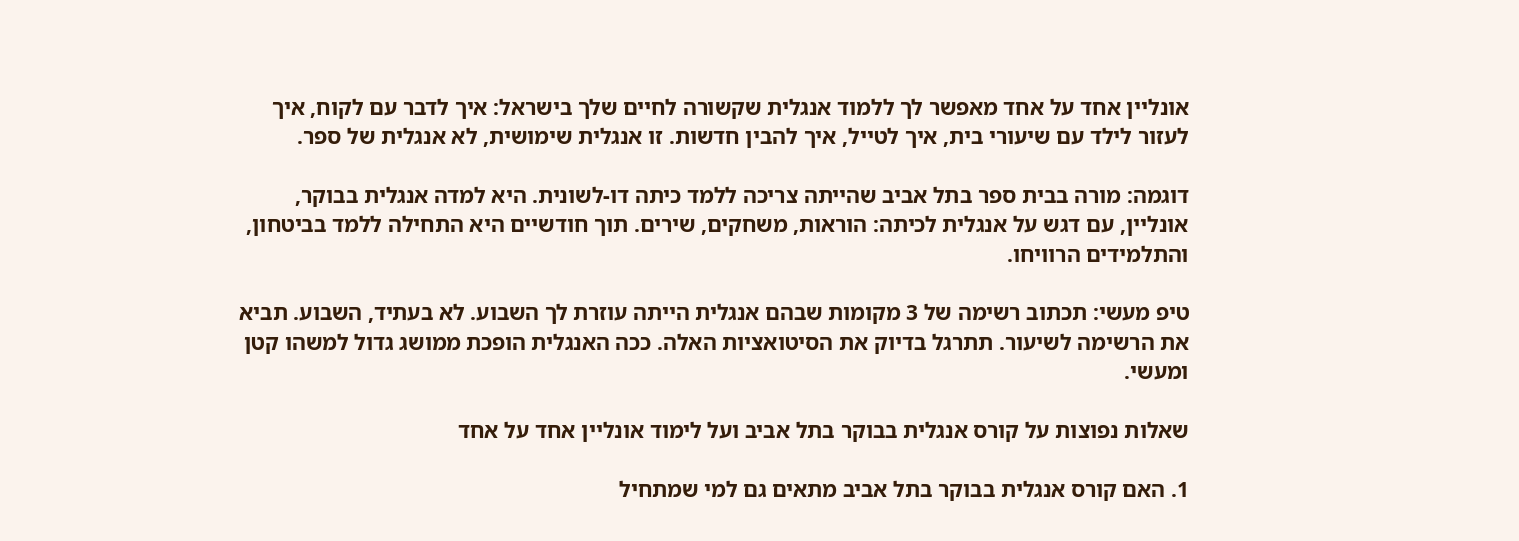אונליין אחד על אחד מאפשר לך ללמוד אנגלית שקשורה לחיים שלך בישראל: איך לדבר עם לקוח, איך לעזור לילד עם שיעורי בית, איך לטייל, איך להבין חדשות. זו אנגלית שימושית, לא אנגלית של ספר.

דוגמה: מורה בבית ספר בתל אביב שהייתה צריכה ללמד כיתה דו-לשונית. היא למדה אנגלית בבוקר, אונליין, עם דגש על אנגלית לכיתה: הוראות, משחקים, שירים. תוך חודשיים היא התחילה ללמד בביטחון, והתלמידים הרוויחו.

טיפ מעשי: תכתוב רשימה של 3 מקומות שבהם אנגלית הייתה עוזרת לך השבוע. לא בעתיד, השבוע. תביא את הרשימה לשיעור. תתרגל בדיוק את הסיטואציות האלה. ככה האנגלית הופכת ממושג גדול למשהו קטן ומעשי.

שאלות נפוצות על קורס אנגלית בבוקר בתל אביב ועל לימוד אונליין אחד על אחד

1. האם קורס אנגלית בבוקר בתל אביב מתאים גם למי שמתחיל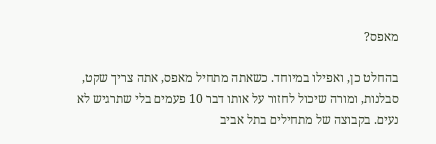מאפס?

בהחלט כן, ואפילו במיוחד. כשאתה מתחיל מאפס, אתה צריך שקט, סבלנות, ומורה שיכול לחזור על אותו דבר 10 פעמים בלי שתרגיש לא נעים. בקבוצה של מתחילים בתל אביב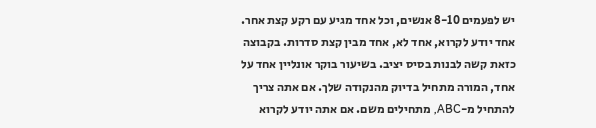יש לפעמים 8-10 אנשים, וכל אחד מגיע עם רקע קצת אחר. אחד יודע לקרוא, אחד לא, אחד מבין קצת סדרות. בקבוצה כזאת קשה לבנות בסיס יציב. בשיעור בוקר אונליין אחד על אחד, המורה מתחיל בדיוק מהנקודה שלך. אם אתה צריך להתחיל מ-ABC, מתחילים משם. אם אתה יודע לקרוא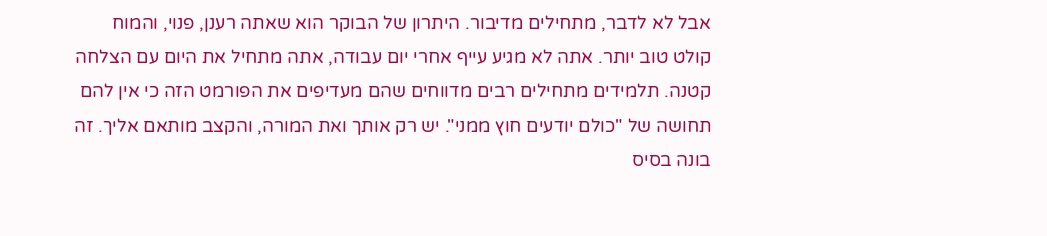אבל לא לדבר, מתחילים מדיבור. היתרון של הבוקר הוא שאתה רענן, פנוי, והמוח קולט טוב יותר. אתה לא מגיע עייף אחרי יום עבודה, אתה מתחיל את היום עם הצלחה קטנה. תלמידים מתחילים רבים מדווחים שהם מעדיפים את הפורמט הזה כי אין להם תחושה של "כולם יודעים חוץ ממני". יש רק אותך ואת המורה, והקצב מותאם אליך. זה בונה בסיס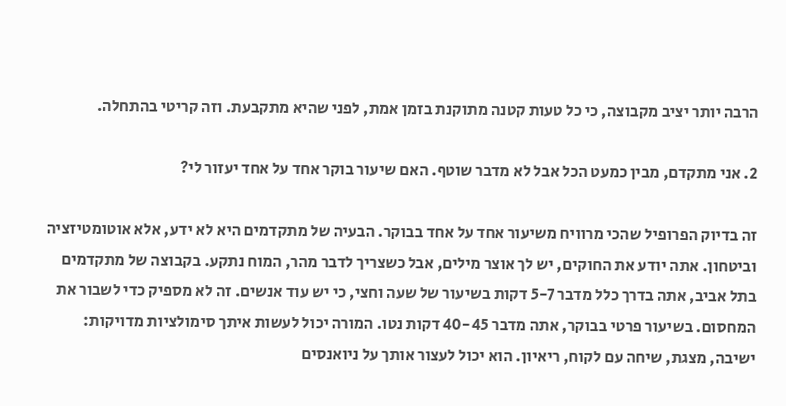הרבה יותר יציב מקבוצה, כי כל טעות קטנה מתוקנת בזמן אמת, לפני שהיא מתקבעת. וזה קריטי בהתחלה.

2. אני מתקדם, מבין כמעט הכל אבל לא מדבר שוטף. האם שיעור בוקר אחד על אחד יעזור לי?

זה בדיוק הפרופיל שהכי מרוויח משיעור אחד על אחד בבוקר. הבעיה של מתקדמים היא לא ידע, אלא אוטומטיזציה וביטחון. אתה יודע את החוקים, יש לך אוצר מילים, אבל כשצריך לדבר מהר, המוח נתקע. בקבוצה של מתקדמים בתל אביב, אתה בדרך כלל מדבר 5-7 דקות בשיעור של שעה וחצי, כי יש עוד אנשים. זה לא מספיק כדי לשבור את המחסום. בשיעור פרטי בבוקר, אתה מדבר 40-45 דקות נטו. המורה יכול לעשות איתך סימולציות מדויקות: ישיבה, מצגת, שיחה עם לקוח, ריאיון. הוא יכול לעצור אותך על ניואנסים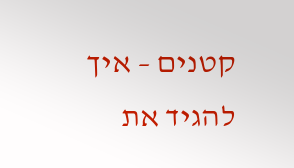קטנים – איך להגיד את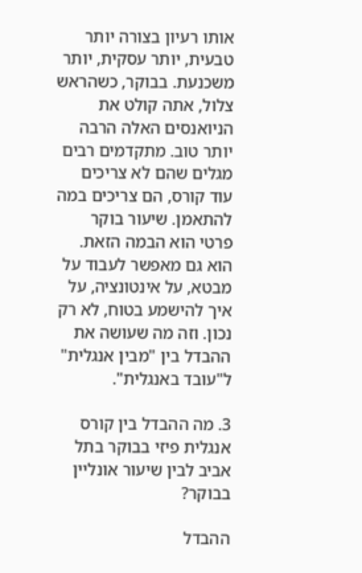אותו רעיון בצורה יותר טבעית, יותר עסקית, יותר משכנעת. בבוקר, כשהראש צלול, אתה קולט את הניואנסים האלה הרבה יותר טוב. מתקדמים רבים מגלים שהם לא צריכים עוד קורס, הם צריכים במה להתאמן. שיעור בוקר פרטי הוא הבמה הזאת. הוא גם מאפשר לעבוד על מבטא, על אינטונציה, על איך להישמע בטוח, לא רק נכון. וזה מה שעושה את ההבדל בין "מבין אנגלית" ל"עובד באנגלית".

3. מה ההבדל בין קורס אנגלית פיזי בבוקר בתל אביב לבין שיעור אונליין בבוקר?

ההבדל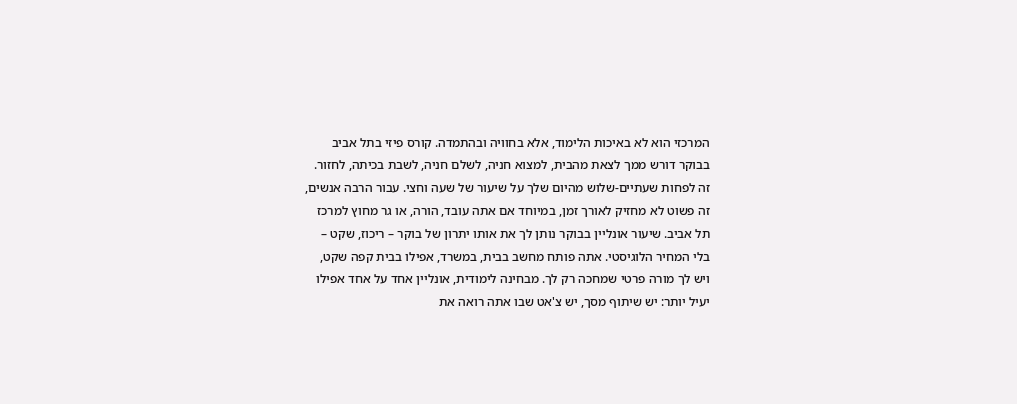המרכזי הוא לא באיכות הלימוד, אלא בחוויה ובהתמדה. קורס פיזי בתל אביב בבוקר דורש ממך לצאת מהבית, למצוא חניה, לשלם חניה, לשבת בכיתה, לחזור. זה לפחות שעתיים-שלוש מהיום שלך על שיעור של שעה וחצי. עבור הרבה אנשים, זה פשוט לא מחזיק לאורך זמן, במיוחד אם אתה עובד, הורה, או גר מחוץ למרכז תל אביב. שיעור אונליין בבוקר נותן לך את אותו יתרון של בוקר – ריכוז, שקט – בלי המחיר הלוגיסטי. אתה פותח מחשב בבית, במשרד, אפילו בבית קפה שקט, ויש לך מורה פרטי שמחכה רק לך. מבחינה לימודית, אונליין אחד על אחד אפילו יעיל יותר: יש שיתוף מסך, יש צ'אט שבו אתה רואה את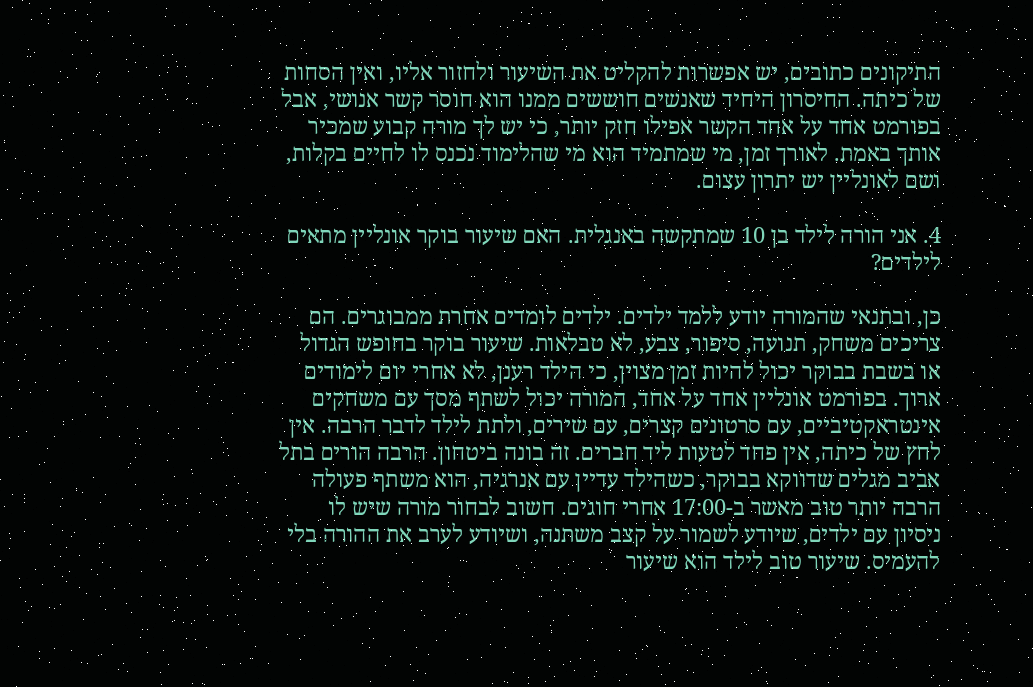התיקונים כתובים, יש אפשרות להקליט את השיעור ולחזור אליו, ואין הסחות של כיתה. החיסרון היחיד שאנשים חוששים ממנו הוא חוסר קשר אנושי, אבל בפורמט אחד על אחד הקשר אפילו חזק יותר, כי יש לך מורה קבוע שמכיר אותך באמת. לאורך זמן, מי שמתמיד הוא מי שהלימוד נכנס לו לחיים בקלות, ושם לאונליין יש יתרון עצום.

4. אני הורה לילד בן 10 שמתקשה באנגלית. האם שיעור בוקר אונליין מתאים לילדים?

כן, ובתנאי שהמורה יודע ללמד ילדים. ילדים לומדים אחרת ממבוגרים. הם צריכים משחק, תנועה, סיפור, צבע, לא טבלאות. שיעור בוקר בחופש הגדול או בשבת בבוקר יכול להיות זמן מצוין, כי הילד רענן, לא אחרי יום לימודים ארוך. בפורמט אונליין אחד על אחד, המורה יכול לשתף מסך עם משחקים אינטראקטיביים, עם סרטונים קצרים, עם שירים, ולתת לילד לדבר הרבה. אין לחץ של כיתה, אין פחד לטעות ליד חברים. זה בונה ביטחון. הרבה הורים בתל אביב מגלים שדווקא בבוקר, כשהילד עדיין עם אנרגיה, הוא משתף פעולה הרבה יותר טוב מאשר ב-17:00 אחרי חוגים. חשוב לבחור מורה שיש לו ניסיון עם ילדים, שיודע לשמור על קצב משתנה, ושיודע לערב את ההורה בלי להעמיס. שיעור טוב לילד הוא שיעור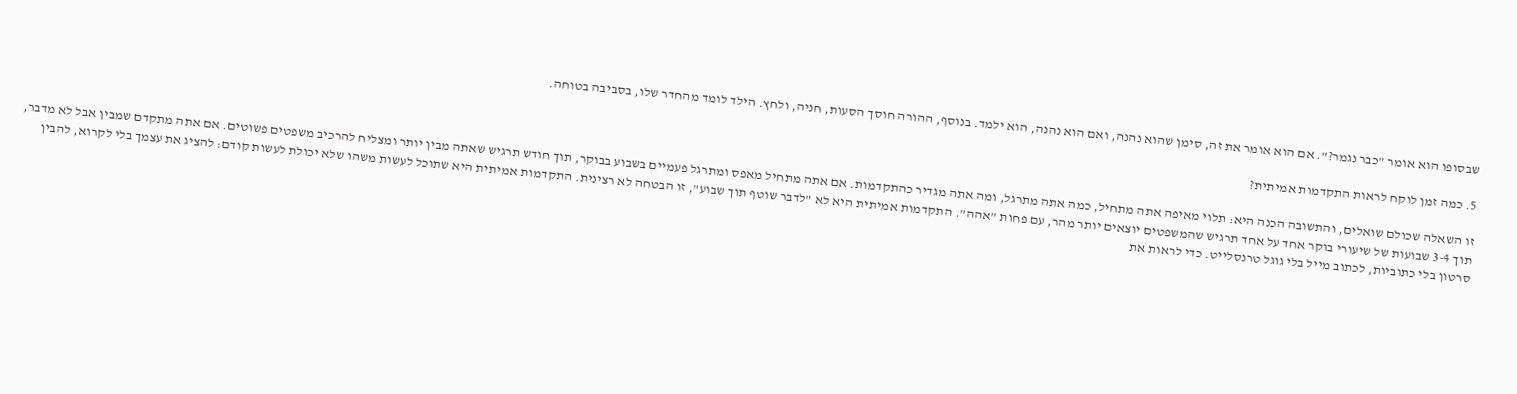שבסופו הוא אומר "כבר נגמר?". אם הוא אומר את זה, סימן שהוא נהנה, ואם הוא נהנה, הוא ילמד. בנוסף, ההורה חוסך הסעות, חניה, ולחץ. הילד לומד מהחדר שלו, בסביבה בטוחה.

5. כמה זמן לוקח לראות התקדמות אמיתית?

זו השאלה שכולם שואלים, והתשובה הכנה היא: תלוי מאיפה אתה מתחיל, כמה אתה מתרגל, ומה אתה מגדיר כהתקדמות. אם אתה מתחיל מאפס ומתרגל פעמיים בשבוע בבוקר, תוך חודש תרגיש שאתה מבין יותר ומצליח להרכיב משפטים פשוטים. אם אתה מתקדם שמבין אבל לא מדבר, תוך 3-4 שבועות של שיעורי בוקר אחד על אחד תרגיש שהמשפטים יוצאים יותר מהר, עם פחות "אהה". התקדמות אמיתית היא לא "לדבר שוטף תוך שבוע", זו הבטחה לא רצינית. התקדמות אמיתית היא שתוכל לעשות משהו שלא יכולת לעשות קודם: להציג את עצמך בלי לקרוא, להבין סרטון בלי כתוביות, לכתוב מייל בלי גוגל טרנסלייט. כדי לראות את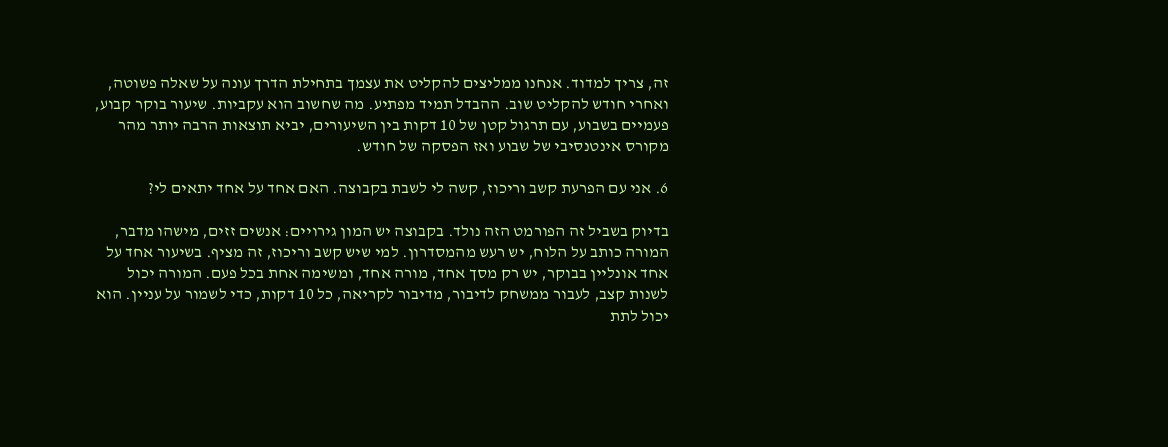זה, צריך למדוד. אנחנו ממליצים להקליט את עצמך בתחילת הדרך עונה על שאלה פשוטה, ואחרי חודש להקליט שוב. ההבדל תמיד מפתיע. מה שחשוב הוא עקביות. שיעור בוקר קבוע, פעמיים בשבוע, עם תרגול קטן של 10 דקות בין השיעורים, יביא תוצאות הרבה יותר מהר מקורס אינטנסיבי של שבוע ואז הפסקה של חודש.

6. אני עם הפרעת קשב וריכוז, קשה לי לשבת בקבוצה. האם אחד על אחד יתאים לי?

בדיוק בשביל זה הפורמט הזה נולד. בקבוצה יש המון גירויים: אנשים זזים, מישהו מדבר, המורה כותב על הלוח, יש רעש מהמסדרון. למי שיש קשב וריכוז, זה מציף. בשיעור אחד על אחד אונליין בבוקר, יש רק מסך אחד, מורה אחד, ומשימה אחת בכל פעם. המורה יכול לשנות קצב, לעבור ממשחק לדיבור, מדיבור לקריאה, כל 10 דקות, כדי לשמור על עניין. הוא יכול לתת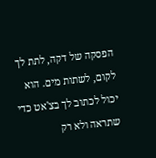הפסקה של דקה, לתת לך לקום, לשתות מים. הוא יכול לכתוב לך בצ'אט כדי שתראה ולא רק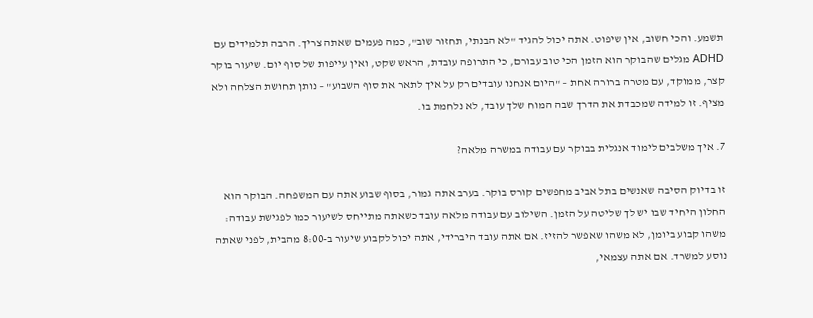תשמע. והכי חשוב, אין שיפוט. אתה יכול להגיד "לא הבנתי, תחזור שוב", כמה פעמים שאתה צריך. הרבה תלמידים עם ADHD מגלים שהבוקר הוא הזמן הכי טוב עבורם, כי התרופה עובדת, הראש שקט, ואין עייפות של סוף יום. שיעור בוקר קצר, ממוקד, עם מטרה ברורה אחת – "היום אנחנו עובדים רק על איך לתאר את סוף השבוע" – נותן תחושת הצלחה ולא מציף. זו למידה שמכבדת את הדרך שבה המוח שלך עובד, לא נלחמת בו.

7. איך משלבים לימוד אנגלית בבוקר עם עבודה במשרה מלאה?

זו בדיוק הסיבה שאנשים בתל אביב מחפשים קורס בוקר. בערב אתה גמור, בסוף שבוע אתה עם המשפחה. הבוקר הוא החלון היחיד שבו יש לך שליטה על הזמן. השילוב עם עבודה מלאה עובד כשאתה מתייחס לשיעור כמו לפגישת עבודה: משהו קבוע ביומן, לא משהו שאפשר להזיז. אם אתה עובד היברידי, אתה יכול לקבוע שיעור ב-8:00 מהבית, לפני שאתה נוסע למשרד. אם אתה עצמאי,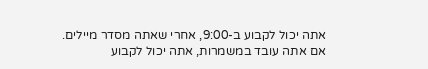אתה יכול לקבוע ב-9:00, אחרי שאתה מסדר מיילים. אם אתה עובד במשמרות, אתה יכול לקבוע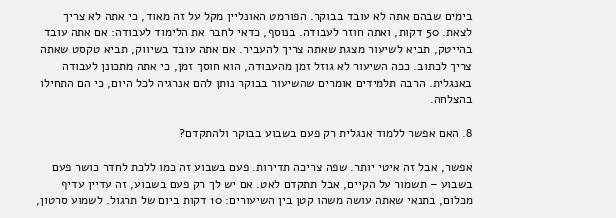בימים שבהם אתה לא עובד בבוקר. הפורמט האונליין מקל על זה מאוד, כי אתה לא צריך לצאת. 50 דקות, ואתה חוזר לעבודה. בנוסף, כדאי לחבר את הלימוד לעבודה: אם אתה עובד בהייטק, תביא לשיעור מצגת שאתה צריך להעביר. אם אתה עובד בשיווק, תביא טקסט שאתה צריך לכתוב. ככה השיעור לא גוזל זמן מהעבודה, הוא חוסך זמן, כי אתה מתכונן לעבודה באנגלית. הרבה תלמידים אומרים שהשיעור בבוקר נותן להם אנרגיה לכל היום, כי הם התחילו בהצלחה.

8. האם אפשר ללמוד אנגלית רק פעם בשבוע בבוקר ולהתקדם?

אפשר, אבל זה איטי יותר. שפה צריכה תדירות. פעם בשבוע זה כמו ללכת לחדר כושר פעם בשבוע – תשמור על הקיים, אבל תתקדם לאט. אם יש לך רק פעם בשבוע, זה עדיין עדיף מכלום, בתנאי שאתה עושה משהו קטן בין השיעורים: 10 דקות ביום של תרגול. לשמוע סרטון,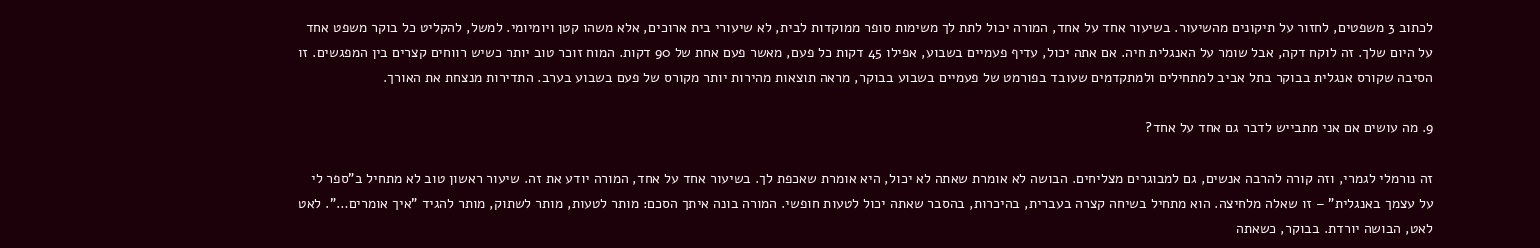לכתוב 3 משפטים, לחזור על תיקונים מהשיעור. בשיעור אחד על אחד, המורה יכול לתת לך משימות סופר ממוקדות לבית, לא שיעורי בית ארוכים, אלא משהו קטן ויומיומי. למשל, להקליט כל בוקר משפט אחד על היום שלך. זה לוקח דקה, אבל שומר על האנגלית חיה. אם אתה יכול, עדיף פעמיים בשבוע, אפילו 45 דקות כל פעם, מאשר פעם אחת של 90 דקות. המוח זוכר טוב יותר כשיש רווחים קצרים בין המפגשים. זו הסיבה שקורס אנגלית בבוקר בתל אביב למתחילים ולמתקדמים שעובד בפורמט של פעמיים בשבוע בבוקר, מראה תוצאות מהירות יותר מקורס של פעם בשבוע בערב. התדירות מנצחת את האורך.

9. מה עושים אם אני מתבייש לדבר גם אחד על אחד?

זה נורמלי לגמרי, וזה קורה להרבה אנשים, גם למבוגרים מצליחים. הבושה לא אומרת שאתה לא יכול, היא אומרת שאכפת לך. בשיעור אחד על אחד, המורה יודע את זה. שיעור ראשון טוב לא מתחיל ב"ספר לי על עצמך באנגלית" – זו שאלה מלחיצה. הוא מתחיל בשיחה קצרה בעברית, בהיכרות, בהסבר שאתה יכול לטעות חופשי. המורה בונה איתך הסכם: מותר לטעות, מותר לשתוק, מותר להגיד "איך אומרים…". לאט לאט, הבושה יורדת. בבוקר, כשאתה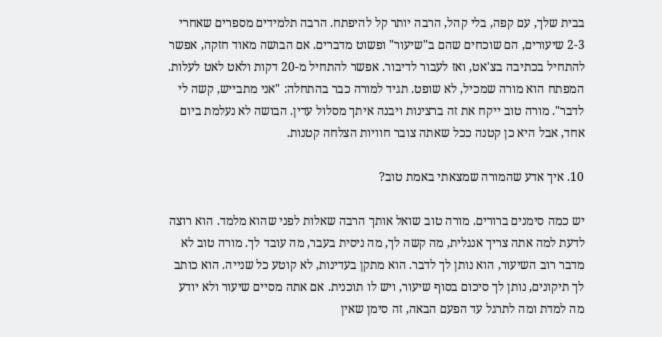בבית שלך, עם קפה, בלי קהל, הרבה יותר קל להיפתח. הרבה תלמידים מספרים שאחרי 2-3 שיעורים, הם שוכחים שהם ב"שיעור" ופשוט מדברים. אם הבושה מאוד חזקה, אפשר להתחיל בכתיבה בצ'אט, ואז לעבור לדיבור. אפשר להתחיל מ-20 דקות ולאט לאט לעלות. המפתח הוא מורה שמכיל, לא שופט. תגיד למורה כבר בהתחלה: "אני מתבייש, קשה לי לדבר". מורה טוב ייקח את זה ברצינות ויבנה איתך מסלול עדין. הבושה לא נעלמת ביום אחד, אבל היא כן קטנה ככל שאתה צובר חוויות הצלחה קטנות.

10. איך אדע שהמורה שמצאתי באמת טוב?

יש כמה סימנים ברורים. מורה טוב שואל אותך הרבה שאלות לפני שהוא מלמד. הוא רוצה לדעת למה אתה צריך אנגלית, מה קשה לך, מה ניסית בעבר, מה עובד לך. מורה טוב לא מדבר רוב השיעור, הוא נותן לך לדבר. הוא מתקן בעדינות, לא קוטע כל שנייה. הוא כותב לך תיקונים, נותן לך סיכום בסוף שיעור, ויש לו תוכנית. אם אתה מסיים שיעור ולא יודע מה למדת ומה לתרגל עד הפעם הבאה, זה סימן שאין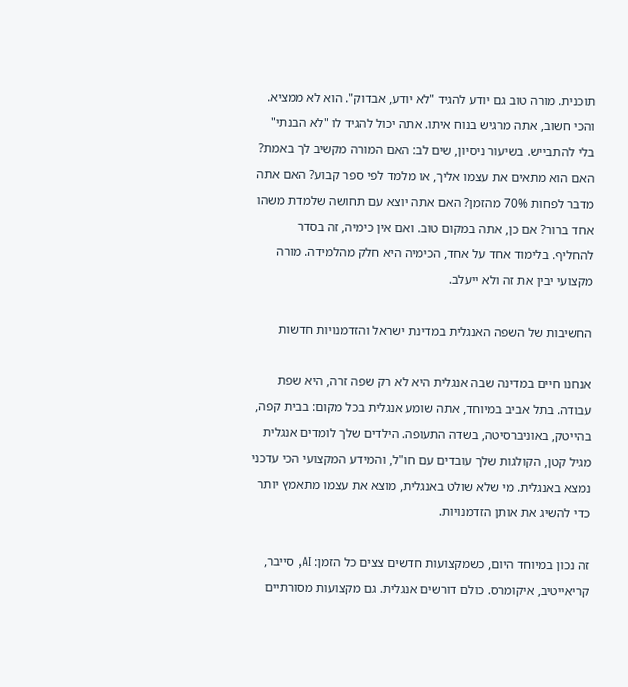תוכנית. מורה טוב גם יודע להגיד "לא יודע, אבדוק". הוא לא ממציא. והכי חשוב, אתה מרגיש בנוח איתו. אתה יכול להגיד לו "לא הבנתי" בלי להתבייש. בשיעור ניסיון, שים לב: האם המורה מקשיב לך באמת? האם הוא מתאים את עצמו אליך, או מלמד לפי ספר קבוע? האם אתה מדבר לפחות 70% מהזמן? האם אתה יוצא עם תחושה שלמדת משהו אחד ברור? אם כן, אתה במקום טוב. ואם אין כימיה, זה בסדר להחליף. בלימוד אחד על אחד, הכימיה היא חלק מהלמידה. מורה מקצועי יבין את זה ולא ייעלב.

החשיבות של השפה האנגלית במדינת ישראל והזדמנויות חדשות

אנחנו חיים במדינה שבה אנגלית היא לא רק שפה זרה, היא שפת עבודה. בתל אביב במיוחד, אתה שומע אנגלית בכל מקום: בבית קפה, בהייטק, באוניברסיטה, בשדה התעופה. הילדים שלך לומדים אנגלית מגיל קטן, הקולגות שלך עובדים עם חו"ל, והמידע המקצועי הכי עדכני נמצא באנגלית. מי שלא שולט באנגלית, מוצא את עצמו מתאמץ יותר כדי להשיג את אותן הזדמנויות.

זה נכון במיוחד היום, כשמקצועות חדשים צצים כל הזמן: AI, סייבר, קריאייטיב, איקומרס. כולם דורשים אנגלית. גם מקצועות מסורתיים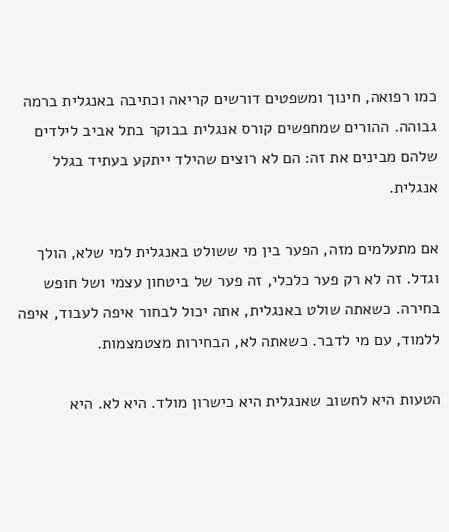כמו רפואה, חינוך ומשפטים דורשים קריאה וכתיבה באנגלית ברמה גבוהה. ההורים שמחפשים קורס אנגלית בבוקר בתל אביב לילדים שלהם מבינים את זה: הם לא רוצים שהילד ייתקע בעתיד בגלל אנגלית.

אם מתעלמים מזה, הפער בין מי ששולט באנגלית למי שלא, הולך וגדל. זה לא רק פער כלכלי, זה פער של ביטחון עצמי ושל חופש בחירה. כשאתה שולט באנגלית, אתה יכול לבחור איפה לעבוד, איפה ללמוד, עם מי לדבר. כשאתה לא, הבחירות מצטמצמות.

הטעות היא לחשוב שאנגלית היא כישרון מולד. היא לא. היא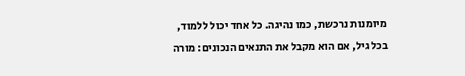מיומנות נרכשת, כמו נהיגה. כל אחד יכול ללמוד, בכל גיל, אם הוא מקבל את התנאים הנכונים: מורה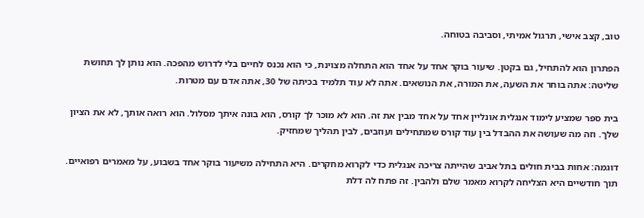טוב, קצב אישי, תרגול אמיתי, וסביבה בטוחה.

הפתרון הוא להתחיל, גם בקטן. שיעור בוקר אחד על אחד הוא התחלה מצוינת, כי הוא נכנס לחיים בלי לדרוש מהפכה. הוא נותן לך תחושת שליטה: אתה בוחר את השעה, את המורה, את הנושאים. אתה לא עוד תלמיד בכיתה של 30, אתה אדם עם מטרות.

בית ספר שמציע לימוד אנגלית אונליין אחד על אחד מבין את זה. הוא לא מוכר לך קורס, הוא בונה איתך מסלול. הוא רואה אותך, לא את הציון שלך. וזה מה שעושה את ההבדל בין עוד קורס שמתחילים ועוזבים, לבין תהליך שמחזיק.

דוגמה: אחות בבית חולים בתל אביב שהייתה צריכה אנגלית כדי לקרוא מחקרים. היא התחילה משיעור בוקר אחד בשבוע, על מאמרים רפואיים. תוך חודשיים היא הצליחה לקרוא מאמר שלם ולהבין. זה פתח לה דלת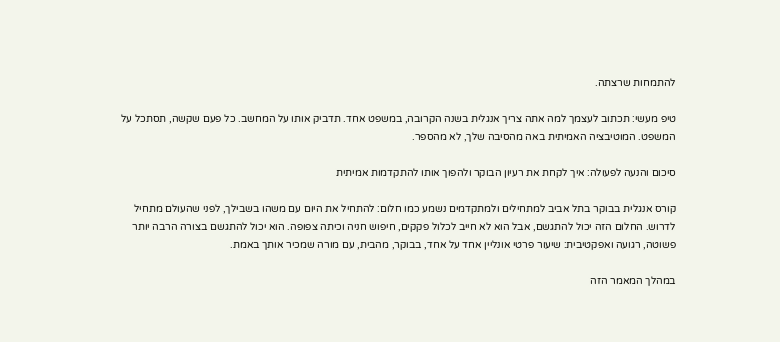להתמחות שרצתה.

טיפ מעשי: תכתוב לעצמך למה אתה צריך אנגלית בשנה הקרובה, במשפט אחד. תדביק אותו על המחשב. כל פעם שקשה, תסתכל על המשפט. המוטיבציה האמיתית באה מהסיבה שלך, לא מהספר.

סיכום והנעה לפעולה: איך לקחת את רעיון הבוקר ולהפוך אותו להתקדמות אמיתית

קורס אנגלית בבוקר בתל אביב למתחילים ולמתקדמים נשמע כמו חלום: להתחיל את היום עם משהו בשבילך, לפני שהעולם מתחיל לדרוש. החלום הזה יכול להתגשם, אבל הוא לא חייב לכלול פקקים, חיפוש חניה וכיתה צפופה. הוא יכול להתגשם בצורה הרבה יותר פשוטה, רגועה ואפקטיבית: שיעור פרטי אונליין אחד על אחד, בבוקר, מהבית, עם מורה שמכיר אותך באמת.

במהלך המאמר הזה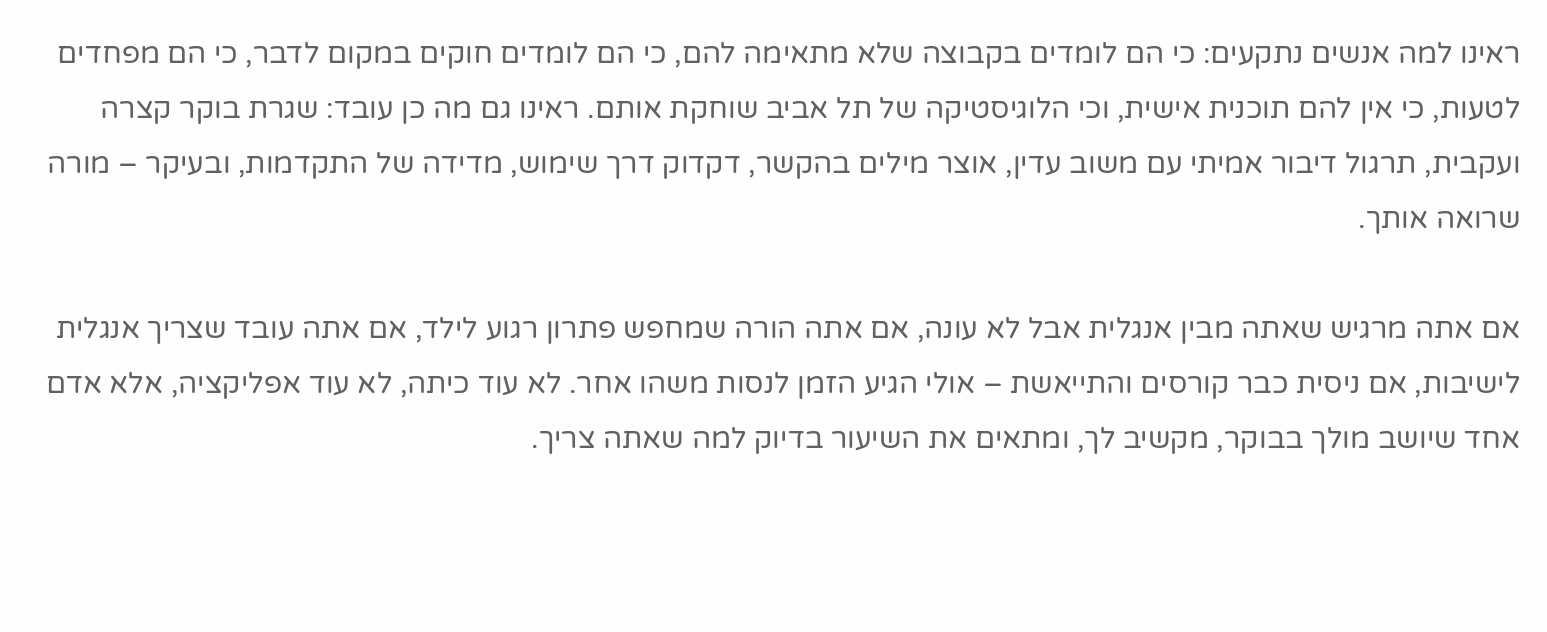ראינו למה אנשים נתקעים: כי הם לומדים בקבוצה שלא מתאימה להם, כי הם לומדים חוקים במקום לדבר, כי הם מפחדים לטעות, כי אין להם תוכנית אישית, וכי הלוגיסטיקה של תל אביב שוחקת אותם. ראינו גם מה כן עובד: שגרת בוקר קצרה ועקבית, תרגול דיבור אמיתי עם משוב עדין, אוצר מילים בהקשר, דקדוק דרך שימוש, מדידה של התקדמות, ובעיקר – מורה שרואה אותך.

אם אתה מרגיש שאתה מבין אנגלית אבל לא עונה, אם אתה הורה שמחפש פתרון רגוע לילד, אם אתה עובד שצריך אנגלית לישיבות, אם ניסית כבר קורסים והתייאשת – אולי הגיע הזמן לנסות משהו אחר. לא עוד כיתה, לא עוד אפליקציה, אלא אדם אחד שיושב מולך בבוקר, מקשיב לך, ומתאים את השיעור בדיוק למה שאתה צריך.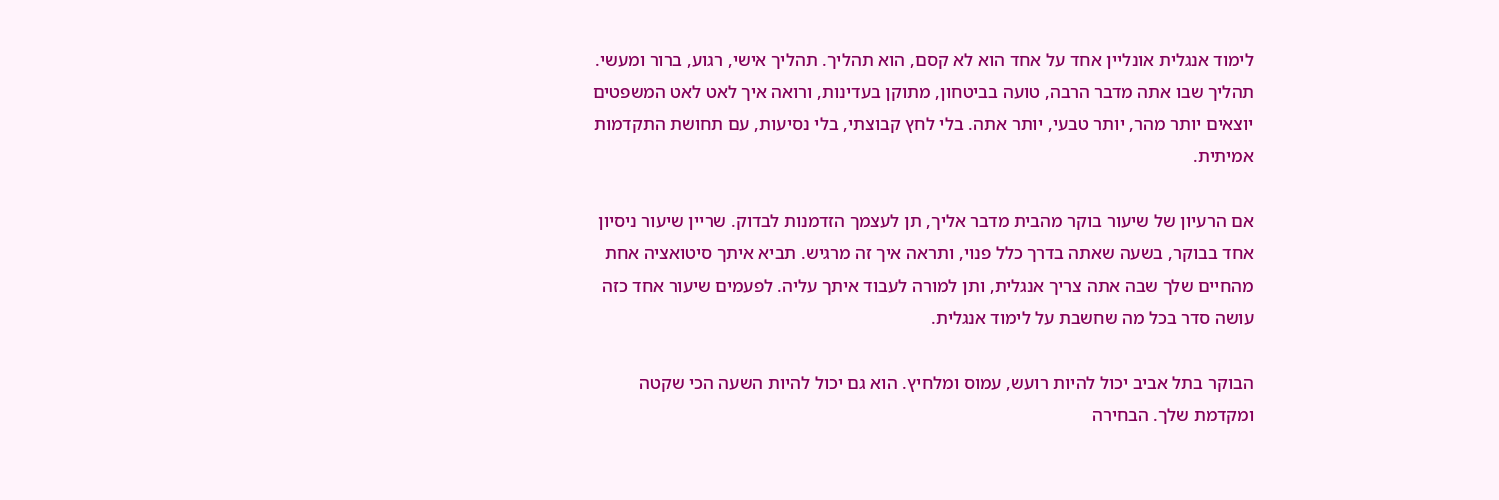לימוד אנגלית אונליין אחד על אחד הוא לא קסם, הוא תהליך. תהליך אישי, רגוע, ברור ומעשי. תהליך שבו אתה מדבר הרבה, טועה בביטחון, מתוקן בעדינות, ורואה איך לאט לאט המשפטים יוצאים יותר מהר, יותר טבעי, יותר אתה. בלי לחץ קבוצתי, בלי נסיעות, עם תחושת התקדמות אמיתית.

אם הרעיון של שיעור בוקר מהבית מדבר אליך, תן לעצמך הזדמנות לבדוק. שריין שיעור ניסיון אחד בבוקר, בשעה שאתה בדרך כלל פנוי, ותראה איך זה מרגיש. תביא איתך סיטואציה אחת מהחיים שלך שבה אתה צריך אנגלית, ותן למורה לעבוד איתך עליה. לפעמים שיעור אחד כזה עושה סדר בכל מה שחשבת על לימוד אנגלית.

הבוקר בתל אביב יכול להיות רועש, עמוס ומלחיץ. הוא גם יכול להיות השעה הכי שקטה ומקדמת שלך. הבחירה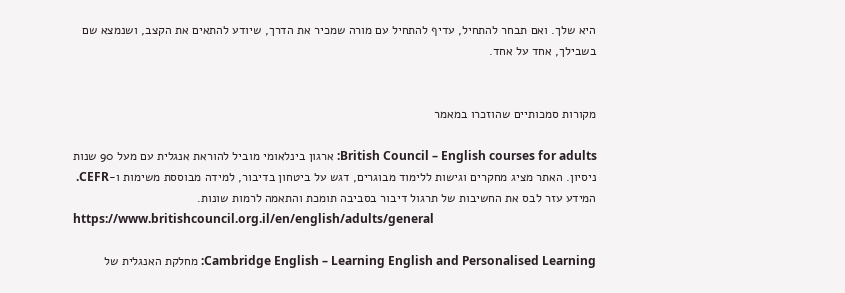היא שלך. ואם תבחר להתחיל, עדיף להתחיל עם מורה שמכיר את הדרך, שיודע להתאים את הקצב, ושנמצא שם בשבילך, אחד על אחד.


מקורות סמכותיים שהוזכרו במאמר

British Council – English courses for adults: ארגון בינלאומי מוביל להוראת אנגלית עם מעל 90 שנות ניסיון. האתר מציג מחקרים וגישות ללימוד מבוגרים, דגש על ביטחון בדיבור, למידה מבוססת משימות ו-CEFR. המידע עזר לבס את החשיבות של תרגול דיבור בסביבה תומכת והתאמה לרמות שונות.
https://www.britishcouncil.org.il/en/english/adults/general

Cambridge English – Learning English and Personalised Learning: מחלקת האנגלית של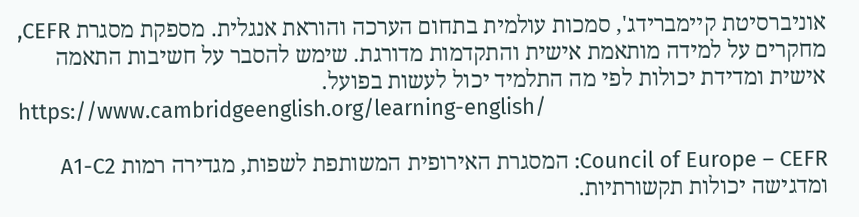אוניברסיטת קיימברידג', סמכות עולמית בתחום הערכה והוראת אנגלית. מספקת מסגרת CEFR, מחקרים על למידה מותאמת אישית והתקדמות מדורגת. שימש להסבר על חשיבות התאמה אישית ומדידת יכולות לפי מה התלמיד יכול לעשות בפועל.
https://www.cambridgeenglish.org/learning-english/

Council of Europe – CEFR: המסגרת האירופית המשותפת לשפות, מגדירה רמות A1-C2 ומדגישה יכולות תקשורתיות.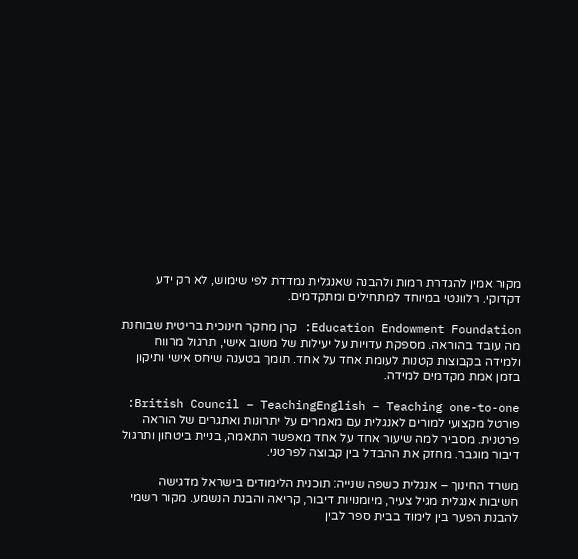מקור אמין להגדרת רמות ולהבנה שאנגלית נמדדת לפי שימוש, לא רק ידע דקדוקי. רלוונטי במיוחד למתחילים ומתקדמים.

Education Endowment Foundation: קרן מחקר חינוכית בריטית שבוחנת מה עובד בהוראה. מספקת עדויות על יעילות של משוב אישי, תרגול מרווח ולמידה בקבוצות קטנות לעומת אחד על אחד. תומך בטענה שיחס אישי ותיקון בזמן אמת מקדמים למידה.

British Council – TeachingEnglish – Teaching one-to-one: פורטל מקצועי למורים לאנגלית עם מאמרים על יתרונות ואתגרים של הוראה פרטנית. מסביר למה שיעור אחד על אחד מאפשר התאמה, בניית ביטחון ותרגול דיבור מוגבר. מחזק את ההבדל בין קבוצה לפרטני.

משרד החינוך – אנגלית כשפה שנייה: תוכנית הלימודים בישראל מדגישה חשיבות אנגלית מגיל צעיר, מיומנויות דיבור, קריאה והבנת הנשמע. מקור רשמי להבנת הפער בין לימוד בבית ספר לבין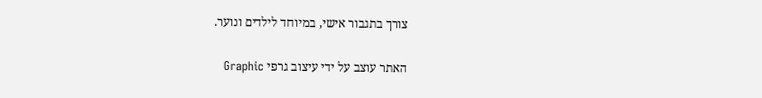צורך בתגבור אישי, במיוחד לילדים ונוער.

האתר עוצב על ידי עיצוב גרפי Graphic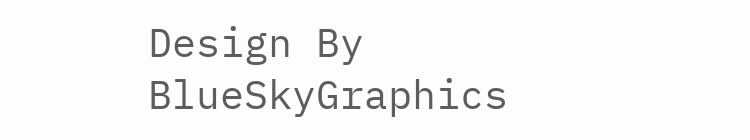Design By BlueSkyGraphics